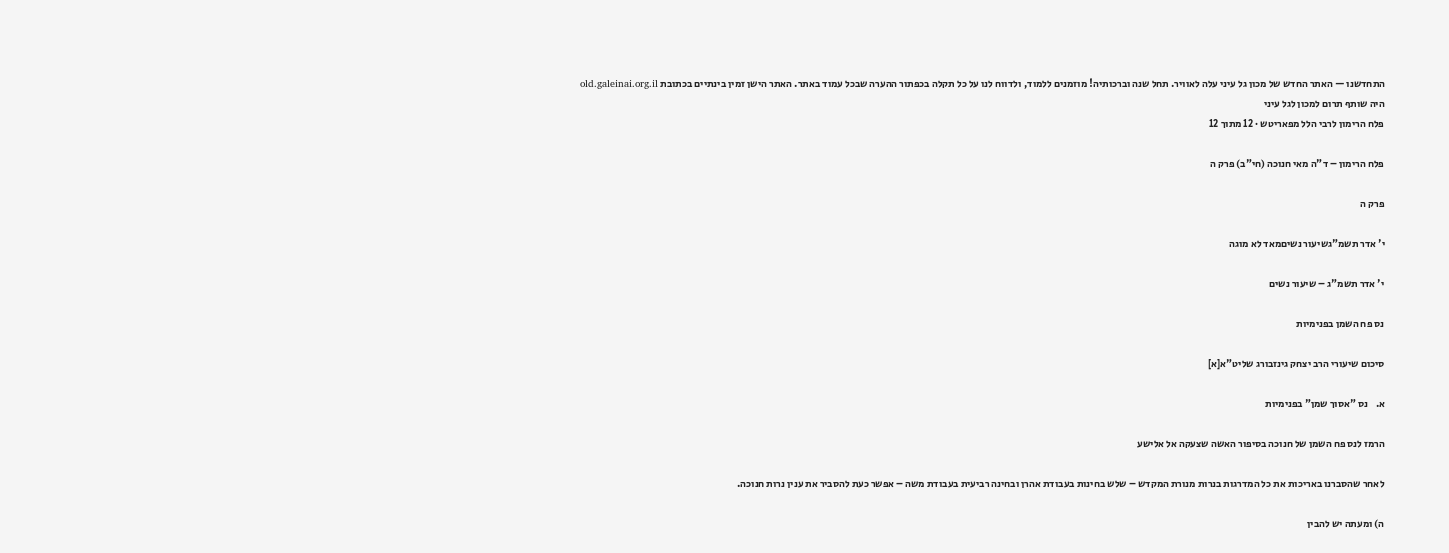התחדשנו — האתר החדש של מכון גל עיני עלה לאוויר. תחל שנה וברכותיה! מוזמנים ללמוד, ולדווח לנו על כל תקלה בכפתור ההערה שבכל עמוד באתר. האתר הישן זמין בינתיים בכתובת old.galeinai.org.il
היה שותף תרום למכון לגל עיני
פלח הרימון לרבי הלל מפאריטש · 12 מתוך 12

פלח הרימון – ד"ה מאי חנוכה (חי"ב) פרק ה

פרק ה

י' אדר תשמ"גשיעור נשיםמאד לא מוגה

י' אדר תשמ"ג – שיעור נשים

נס פח השמן בפנימיות

סיכום שיעורי הרב יצחק גינזבורג שליט"א[א]

א.    נס "אסוך שמן" בפנימיות

הרמז לנס פח השמן של חנוכה בסיפור האשה שצעקה אל אלישע

לאחר שהסברנו באריכות את כל המדרגות בנרות מנורת המקדש – שלש בחינות בעבודת אהרן ובחינה רביעית בעבודת משה – אפשר כעת להסביר את ענין נרות חנוכה.

ה) ומעתה יש להבין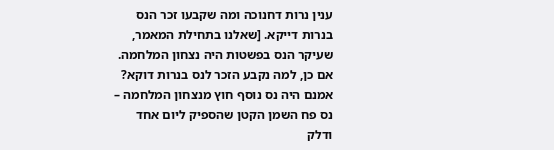ענין נרות דחנוכה ומה שקבעו זכר הנס בנרות דייקא. [שאלנו בתחילת המאמר, שעיקר הנס בפשטות היה נצחון המלחמה. אם כן, למה נקבע הזכר לנס בנרות דוקא? אמנם היה נס נוסף חוץ מנצחון המלחמה – נס פח השמן הקטן שהספיק ליום אחד ודלק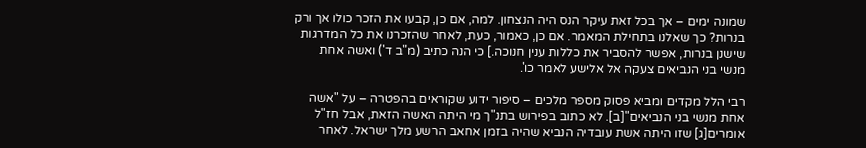שמונה ימים – אך בכל זאת עיקר הנס היה הנצחון. למה, אם כן, קבעו את הזכר כולו אך ורק בנרות? כך שאלנו בתחילת המאמר. אם כן, כאמור, כעת, לאחר שהזכרנו את כל המדרגות שישנן בנרות, אפשר להסביר את כללות ענין חנוכה.] כי הנה כתיב (מ"ב ד') ואשה אחת מנשי בני הנביאים צעקה אל אלישע לאמר כו'.

רבי הלל מקדים ומביא פסוק מספר מלכים – סיפור ידוע שקוראים בהפטרה – על "אשה אחת מנשי בני הנביאים"[ב]. לא כתוב בפירוש בתנ"ך מי היתה האשה הזאת, אבל חז"ל אומרים[ג] שזו היתה אשת עובדיה הנביא שהיה בזמן אחאב הרשע מלך ישראל. לאחר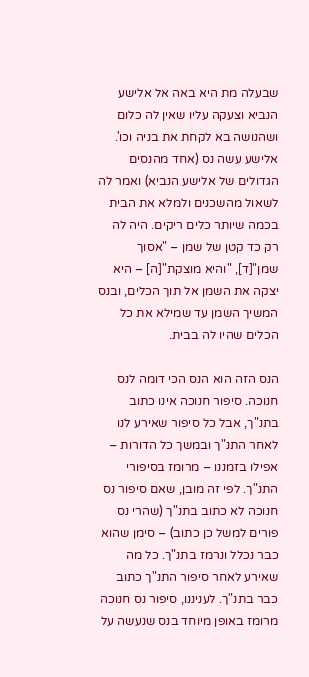שבעלה מת היא באה אל אלישע הנביא וצעקה עליו שאין לה כלום ושהנושה בא לקחת את בניה וכו'. אלישע עשה נס (אחד מהנסים הגדולים של אלישע הנביא) ואמר לה לשאול מהשכנים ולמלא את הבית בכמה שיותר כלים ריקים. היה לה רק כד קטן של שמן – "אסוך שמן"[ד], "והיא מוצקת"[ה] – היא יצקה את השמן אל תוך הכלים, ובנס המשיך השמן עד שמילא את כל הכלים שהיו לה בבית.

הנס הזה הוא הנס הכי דומה לנס חנוכה. סיפור חנוכה אינו כתוב בתנ"ך, אבל כל סיפור שאירע לנו לאחר התנ"ך ובמשך כל הדורות – אפילו בזמננו – מרומז בסיפורי התנ"ך. לפי זה מובן, שאם סיפור נס חנוכה לא כתוב בתנ"ך (שהרי נס פורים למשל כן כתוב) – סימן שהוא כבר נכלל ונרמז בתנ"ך. כל מה שאירע לאחר סיפור התנ"ך כתוב כבר בתנ"ך. לעניננו, סיפור נס חנוכה מרומז באופן מיוחד בנס שנעשה על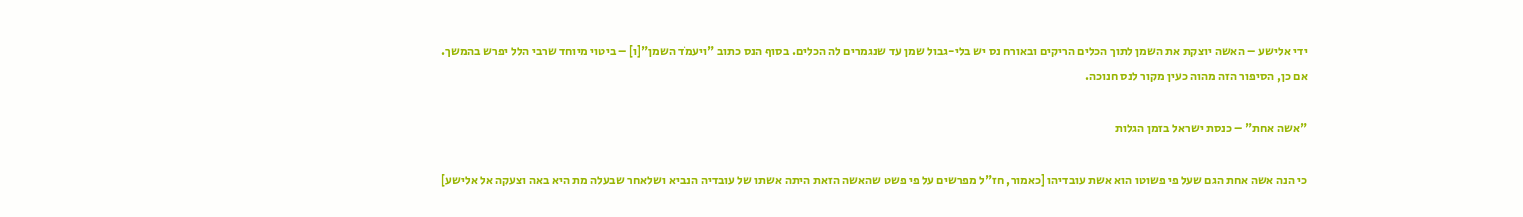ידי אלישע – האשה יוצקת את השמן לתוך הכלים הריקים ובאורח נס יש בלי-גבול שמן עד שנגמרים לה הכלים. בסוף הנס כתוב "ויעמֹד השמן"[ו] – ביטוי מיוחד שרבי הלל יפרש בהמשך. אם כן, הסיפור הזה מהוה כעין מקור לנס חנוכה.

"אשה אחת" – כנסת ישראל בזמן הגלות

כי הנה אשה אחת הגם שעל פי פשוטו הוא אשת עובדיהו [כאמור, חז"ל מפרשים על פי פשט שהאשה הזאת היתה אשתו של עובדיה הנביא ושלאחר שבעלה מת היא באה וצעקה אל אלישע]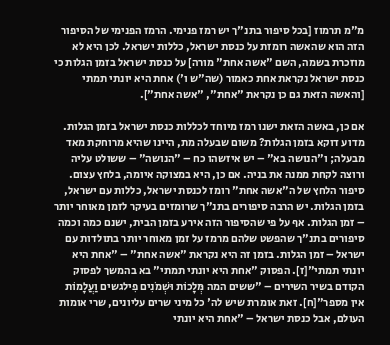מ"מ תרמוז [בכל סיפור בתנ"ך יש רמז פנימי. הרמז הפנימי של הסיפור הזה הוא שהאשה רומזת על כנסת ישראל, כללות ישראל. לכן היא לא מוזכרת בשמה, השם "אשה אחת" מורה] על כנסת ישראל בזמן הגלות כי כנסת ישראל נקראת אחת כאמור (שה"ש ו') אחת היא יונתי תמתי [והאשה הזאת גם כן נקראת "אחת", "אשה אחת"].

אם כן, באשה הזאת ישנו רמז מיוחד לכללות כנסת ישראל בזמן הגלות. מדוע דוקא בזמן הגלות? משום שבעלה מת, היינו שהיא מרוחקת מאד מבעלה; ו"הנושה בא" – יש איזשהו כח – "הנושה" – ששולט עליה ורוצה לקחת ממנה את בניה. אם כן, היא במצוקה איומה, בלחץ עצום. סיפור הלחץ של ה"אשה אחת" רומז לכנסת ישראל, כללות עם ישראל, בזמן הגלות. יש הרבה סיפורים בתנ"ך שרומזים בעיקר לזמן מאוחר יותר – זמן הגלות. אף על פי שהסיפור הזה אירע בזמן הבית, ישנם כמה וכמה סיפורים בתנ"ך שהפשט שלהם מרמז על זמן מאוחר יותר בתולדות עם ישראל – זמן הגלות. בזמן זה היא נקראת "אשה אחת" – "אחת היא יונתי תמתי"[ז]. הפסוק "אחת היא יונתי תמתי" בא בהמשך לפסוק הקודם בשיר השירים – "ששים המה מְּלָכוֹת וּשְׁמֹנִים פִילגשים וַעֲלָמוֹת אין מספר"[ח]. זאת אומרת שיש לה' כל מיני שרים עליונים, שרי אומות העולם, אבל כנסת ישראל – "אחת היא יונתי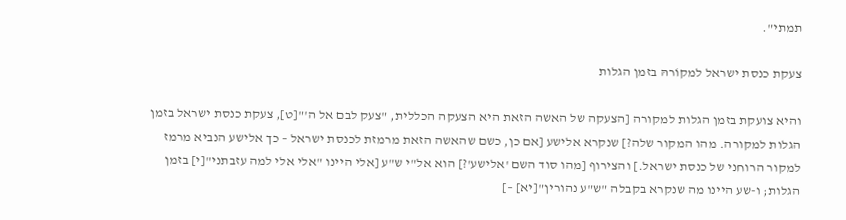תמתי".

צעקת כנסת ישראל למקוֹרהּ בזמן הגלות

והיא צועקת בזמן הגלות למקורה [הצעקה של האשה הזאת היא הצעקה הכללית, "צעק לבם אל ה'"[ט], צעקת כנסת ישראל בזמן הגלות למקורה. מהו המקור שלה?] שנקרא אלישע [אם כן, כשם שהאשה הזאת מרמזת לכנסת ישראל – כך אלישע הנביא מרמז למקור הרוחני של כנסת ישראל.] והצירוף [מהו סוד השם 'אלישע'?] הוא אל"י ש"ע [אלי היינו "אלי אלי למה עזבתני"[י] בזמן הגלות; ו-שע היינו מה שנקרא בקבלה "ש"ע נהורין"[יא] –]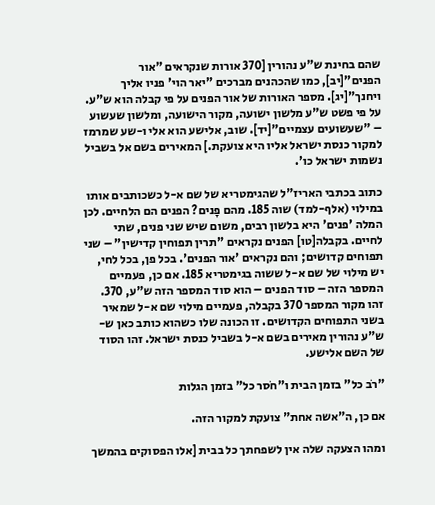שהם בחינת ש"ע נהורין [370 אורות שנקראים "אור הפנים"[יב], כמו שהכהנים מברכים "יאר הוי' פניו אליך ויחנך"[יג]. מספר האורות של אור הפנים על פי קבלה הוא ש"ע. על פי פשט ש"ע מלשון ישועה, מקור הישועה, ומלשון שעשוע – "שעשועים עצמיים"[יד]. שוב, אלישע הוא אלי ו-שע שמרמז למקור כנסת ישראל אליו היא צועקת.] המאירים בשם אל בשביל נשמות ישראל כו'.

כתוב בכתבי האריז"ל שהגימטריא של שם א-ל כשכותבים אותו במילוי (אלף-למד) שוה 185. מהם פָנים? הפנים הם הלחיים. לכן המלה 'פנים' היא בלשון רבים, משום שיש שני פנים, שתי לחיים. בקבלה[טו] הפנים נקראים "תרין תפוחין קדישין" – שני תפוחים קדושים; והם נקראים 'אור הפנים'. בכל פן, בכל לחי, יש מילוי של שם א-ל ששוה בגימטריא 185. אם כן, פעמיים המספר הזה – סוד הפנים – הוא סוד המספר הזה ש"ע, 370. זהו מקור המספר 370 בקבלה, פעמיים מילוי שם א-ל שמאיר בשני התפוחים הקדושים. זו הכונה שלו כשהוא כותב כאן ש-ש"ע נהורין מאירים בשם א-ל בשביל כנסת ישראל. זהו הסוד של השם אלישע.

"רֹב כל" בזמן הבית ו"חֹסר כל" בזמן הגלות

אם כן, ה"אשה אחת" צועקת למקור הזה.

ומהו הצעקה שלה אין לשפחתך כל בבית [אלו הפסוקים בהמשך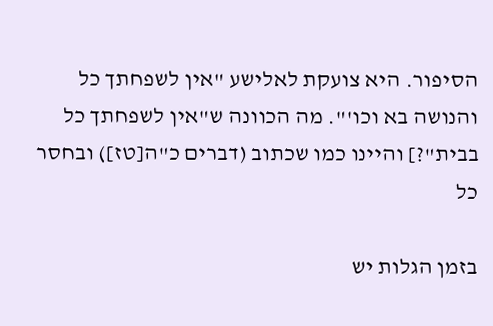הסיפור. היא צועקת לאלישע "אין לשפחתך כל והנושה בא וכו'". מה הכוונה ש"אין לשפחתך כל בבית"?] והיינו כמו שכתוב (דברים כ"ה[טז]) ובחסר כל

בזמן הגלות יש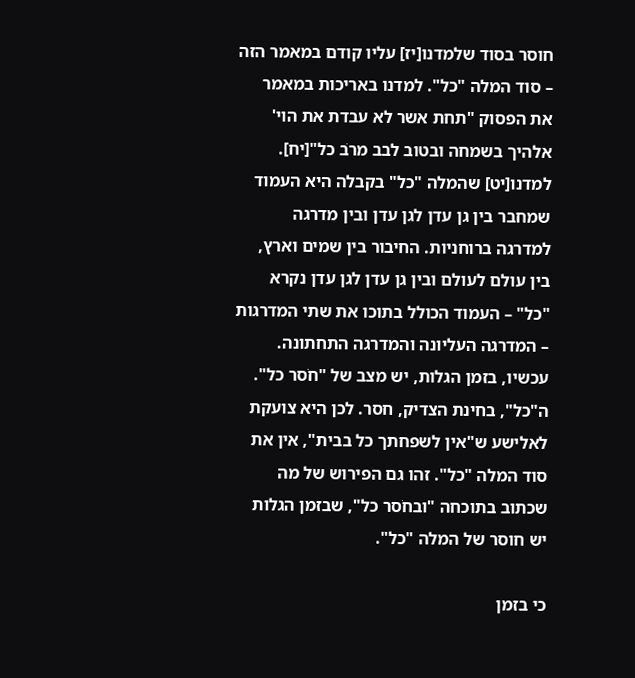חוסר בסוד שלמדנו[יז] עליו קודם במאמר הזה – סוד המלה "כל". למדנו באריכות במאמר את הפסוק "תחת אשר לא עבדת את הוי' אלהיך בשמחה ובטוב לבב מרֹב כל"[יח]. למדנו[יט] שהמלה "כל" בקבלה היא העמוד שמחבר בין גן עדן לגן עדן ובין מדרגה למדרגה ברוחניות. החיבור בין שמים וארץ, בין עולם לעולם ובין גן עדן לגן עדן נקרא "כל" – העמוד הכולל בתוכו את שתי המדרגות – המדרגה העליונה והמדרגה התחתונה. עכשיו, בזמן הגלות, יש מצב של "חֹסר כל". ה"כל", בחינת הצדיק, חסר. לכן היא צועקת לאלישע ש"אין לשפחתך כל בבית", אין את סוד המלה "כל". זהו גם הפירוש של מה שכתוב בתוכחה "ובחֹסר כל", שבזמן הגלות יש חוסר של המלה "כל".

כי בזמן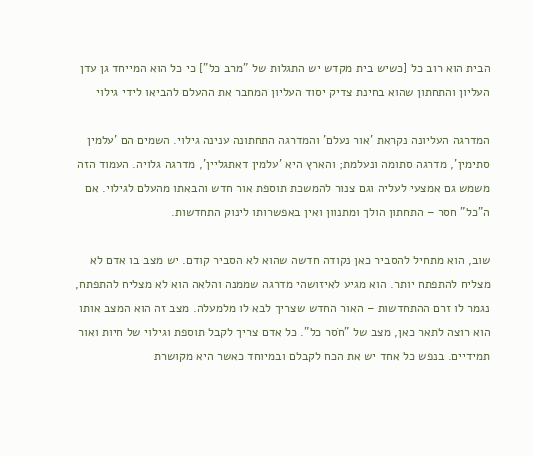הבית הוא רוב כל [כשיש בית מקדש יש התגלות של "מרב כל"] כי כל הוא המייחד גן עדן העליון והתחתון שהוא בחינת צדיק יסוד העליון המחבר את ההעלם להביאו לידי גילוי

המדרגה העליונה נקראת 'אור נעלם' והמדרגה התחתונה ענינה גילוי. השמים הם 'עלמין סתימין', מדרגה סתומה ונעלמת; והארץ היא 'עלמין דאתגליין', מדרגה גלויה. העמוד הזה משמש גם אמצעי לעליה וגם צנור להמשכת תוספת אור חדש והבאתו מהעלם לגילוי. אם ה"כל" חסר – התחתון הולך ומתנוון ואין באפשרותו לינוק התחדשות.

שוב, הוא מתחיל להסביר כאן נקודה חדשה שהוא לא הסביר קודם. יש מצב בו אדם לא מצליח להתפתח יותר. הוא מגיע לאיזושהי מדרגה שממנה והלאה הוא לא מצליח להתפתח, נגמר לו זרם ההתחדשות – האור החדש שצריך לבא לו מלמעלה. מצב זה הוא המצב אותו הוא רוצה לתאר כאן, מצב של "חֹסר כל". כל אדם צריך לקבל תוספת וגילוי של חיות ואור תמידיים. בנפש כל אחד יש את הכח לקבלם ובמיוחד כאשר היא מקושרת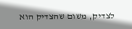לצדיק, משום שהצדיק הוא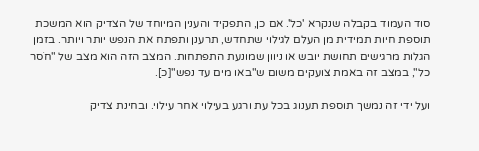סוד העמוד בקבלה שנקרא 'כל'. אם כן, התפקיד והענין המיוחד של הצדיק הוא המשכת תוספת חיות תמידית מן העלם לגילוי שתחדש, תרענן ותפתח את הנפש יותר ויותר. בזמן הגלות מרגישים תחושת יובש או ניוון שמונעת התפתחות. המצב הזה הוא מצב של "חֹסר כל", במצב זה באמת צועקים משום ש"באו מים עד נפש"[כ].

ועל ידי זה נמשך תוספת תענוג בכל עת ורגע בעילוי אחר עילוי. ובחינת צדיק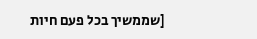[שממשיך בכל פעם חיות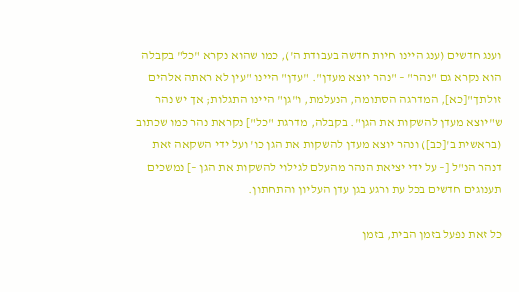וענג חדשים (ענג היינו חיות חדשה בעבודת ה'), כמו שהוא נקרא "כל" בקבלה הוא נקרא גם "נהר" – "נהר יוצא מעדן". "עדן" היינו "עין לא ראתה אלהים זולתך"[כא], המדרגה הסתומה, הנעלמת, ו"גן" היינו התגלות; אך יש נהר ש"יוצא מעדן להשקות את הגן". בקבלה, מדרגת "כל"] נקראת נהר כמו שכתוב (בראשית ב'[כב]) ונהר יוצא מעדן להשקות את הגן כו' ועל ידי השקאה זאת דנהר הנ"ל [– על ידי יציאת הנהר מהעלם לגילוי להשקות את הגן –] נמשכים תענוגים חדשים בכל עת ורגע בגן עדן העליון והתחתון.

כל זאת נפעל בזמן הבית, בזמן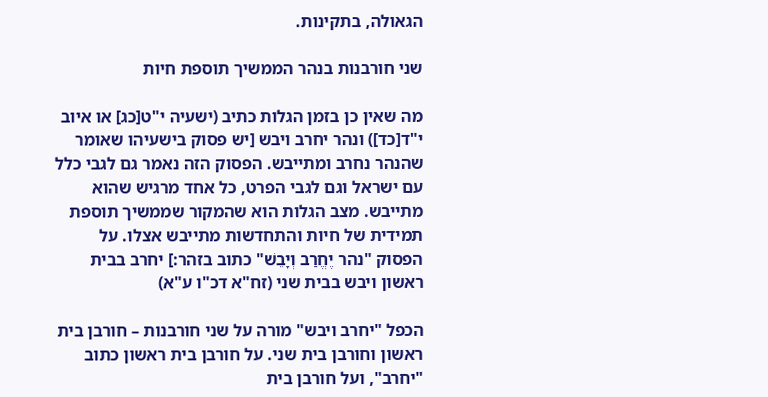הגאולה, בתקינות.

שני חורבנות בנהר הממשיך תוספת חיות

מה שאין כן בזמן הגלות כתיב (ישעיה י"ט[כג] או איוב י"ד[כד]) ונהר יחרב ויבש [יש פסוק בישעיהו שאומר שהנהר נחרב ומתייבש. הפסוק הזה נאמר גם לגבי כלל עם ישראל וגם לגבי הפרט, כל אחד מרגיש שהוא מתייבש. מצב הגלות הוא שהמקור שממשיך תוספת תמידית של חיות והתחדשות מתייבש אצלו. על הפסוק "נהר יֶחֱרַב וְיָבֵשׁ" כתוב בזהר:] יחרב בבית ראשון ויבש בבית שני (זח"א דכ"ו ע"א)

הכפל "יחרב ויבש" מורה על שני חורבנות – חורבן בית ראשון וחורבן בית שני. על חורבן בית ראשון כתוב "יחרב", ועל חורבן בית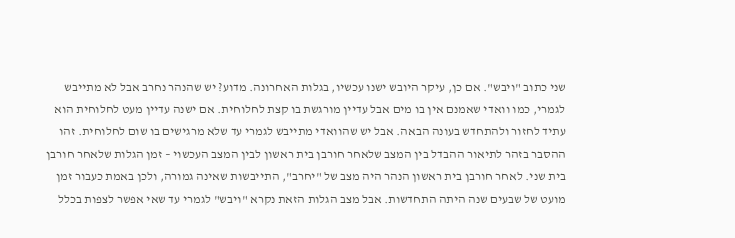שני כתוב "ויבש". אם כן, עיקר היובש ישנו עכשיו, בגלות האחרונה. מדוע? יש שהנהר נחרב אבל לא מתייבש לגמרי, כמו וואדי שאמנם אין בו מים אבל עדיין מורגשת בו קצת לחלוחית. אם ישנה עדיין מעט לחלוחית הוא עתיד לחזור ולהתחדש בעונה הבאה. אבל יש שהוואדי מתייבש לגמרי עד שלא מרגישים בו שום לחלוחית. זהו ההסבר בזהר לתיאור ההבדל בין המצב שלאחר חורבן בית ראשון לבין המצב העכשוי – זמן הגלות שלאחר חורבן בית שני. לאחר חורבן בית ראשון הנהר היה מצב של "יחרב", התייבשות שאינה גמורה, ולכן באמת כעבור זמן מועט של שבעים שנה היתה התחדשות. אבל מצב הגלות הזאת נקרא "ויבש" לגמרי עד שאי אפשר לצפות בכלל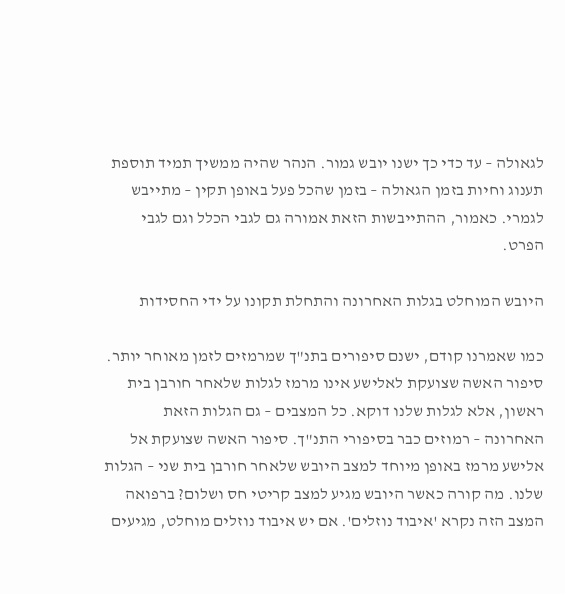לגאולה – עד כדי כך ישנו יובש גמור. הנהר שהיה ממשיך תמיד תוספת תענוג וחיות בזמן הגאולה – בזמן שהכל פעל באופן תקין – מתייבש לגמרי. כאמור, ההתייבשות הזאת אמורה גם לגבי הכלל וגם לגבי הפרט.

היובש המוחלט בגלות האחרונה והתחלת תקונו על ידי החסידות

כמו שאמרנו קודם, ישנם סיפורים בתנ"ך שמרמזים לזמן מאוחר יותר. סיפור האשה שצועקת לאלישע אינו מרמז לגלות שלאחר חורבן בית ראשון, אלא לגלות שלנו דוקא. כל המצבים – גם הגלות הזאת האחרונה – רמוזים כבר בסיפורי התנ"ך. סיפור האשה שצועקת אל אלישע מרמז באופן מיוחד למצב היובש שלאחר חורבן בית שני – הגלות שלנו. מה קורה כאשר היובש מגיע למצב קריטי חס ושלום? ברפואה המצב הזה נקרא 'איבוד נוזלים'. אם יש איבוד נוזלים מוחלט, מגיעים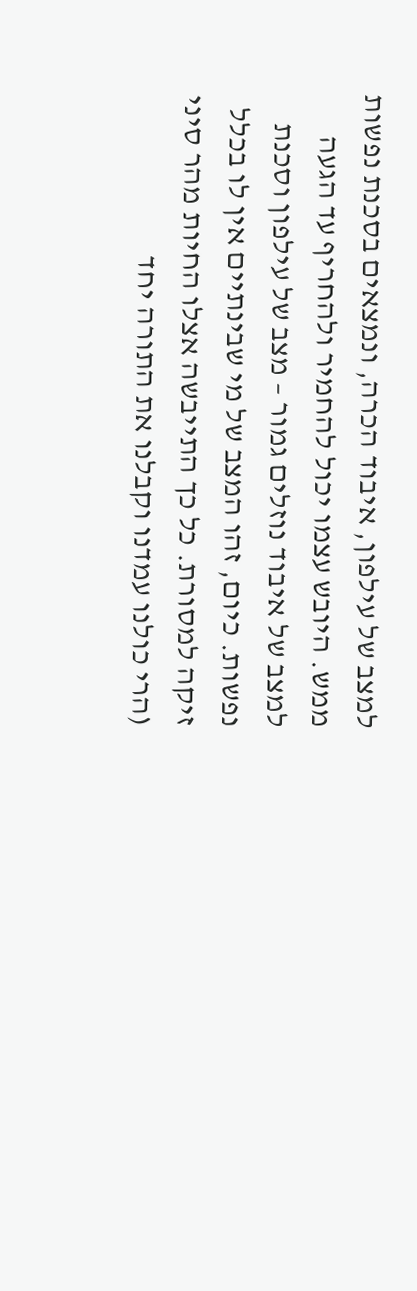למצב של עילפון, איבוד הכרה, ונמצאים בסכנת נפשות ממש. היובש עצמו יכול להחמיר ולהחריף עד הגעה למצב של איבוד נוזלים גמור – מצב של עילפון וסכנת נפשות. כיום, זהו המצב של מי שבינתיים אין לו בכלל זיקה למסורת. כל כך התייבשה אצלו החיות מהר סיני (הרי כולנו עמדנו וקבלנו את התורה יחד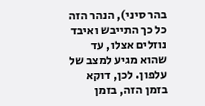בהר סיני), הנהר הזה כל כך התייבש ואיבד נוזלים אצלו, עד שהוא מגיע למצב של עלפון. לכן, דוקא בזמן הזה, בזמן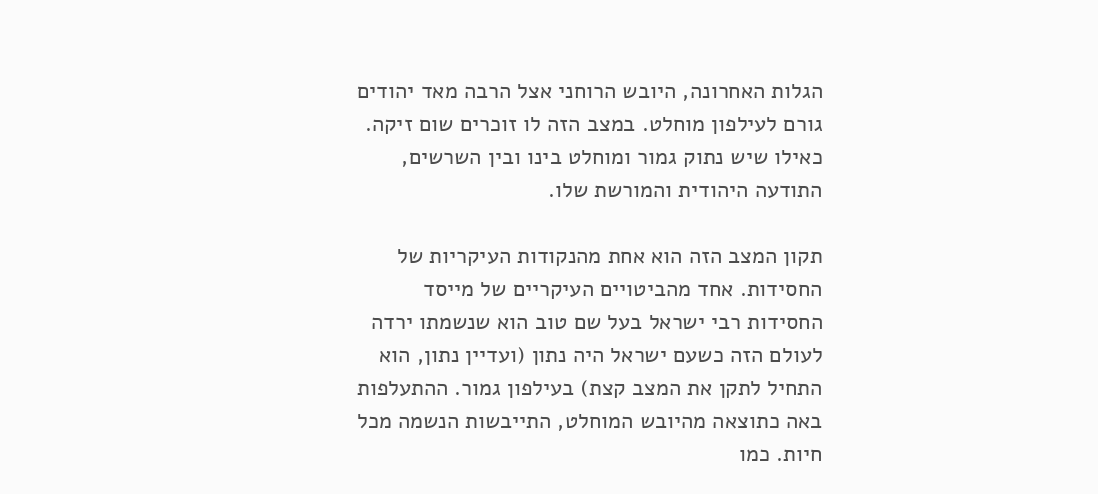הגלות האחרונה, היובש הרוחני אצל הרבה מאד יהודים גורם לעילפון מוחלט. במצב הזה לו זוכרים שום זיקה. כאילו שיש נתוק גמור ומוחלט בינו ובין השרשים, התודעה היהודית והמורשת שלו.

תקון המצב הזה הוא אחת מהנקודות העיקריות של החסידות. אחד מהביטויים העיקריים של מייסד החסידות רבי ישראל בעל שם טוב הוא שנשמתו ירדה לעולם הזה כשעם ישראל היה נתון (ועדיין נתון, הוא התחיל לתקן את המצב קצת) בעילפון גמור. ההתעלפות באה כתוצאה מהיובש המוחלט, התייבשות הנשמה מכל חיות. כמו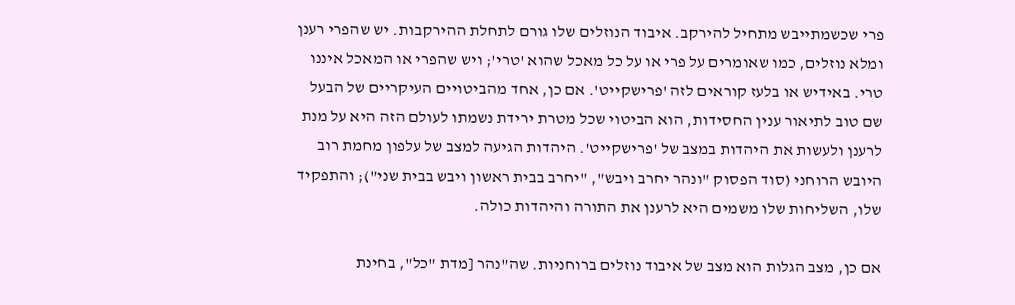פרי שכשמתייבש מתחיל להירקב. איבוד הנוזלים שלו גורם לתחלת ההירקבות. יש שהפרי רענן ומלא נוזלים, כמו שאומרים על פרי או על כל מאכל שהוא 'טרי'; ויש שהפרי או המאכל איננו טרי. באידיש או בלעז קוראים לזה 'פרישקייט'. אם כן, אחד מהביטויים העיקריים של הבעל שם טוב לתיאור ענין החסידות, הוא הביטוי שכל מטרת ירידת נשמתו לעולם הזה היא על מנת לרענן ולעשות את היהדות במצב של 'פרישקייט'. היהדות הגיעה למצב של עלפון מחמת רוב היובש הרוחני (סוד הפסוק "ונהר יחרב ויבש", "יחרב בבית ראשון ויבש בבית שני"); והתפקיד שלו, השליחות שלו משמים היא לרענן את התורה והיהדות כולה.

אם כן, מצב הגלות הוא מצב של איבוד נוזלים ברוחניות. שה"נהר [מדת "כל", בחינת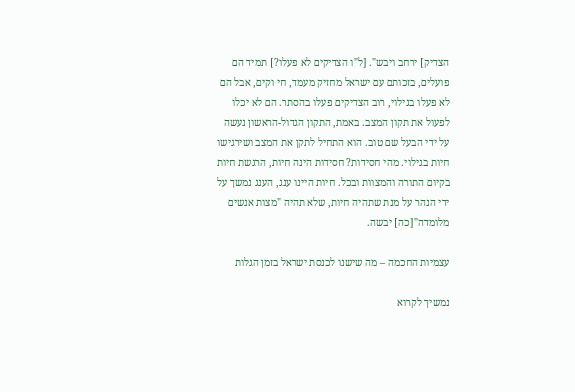הצדיק] ירחב ויבש". [ל"ו הצדיקים לא פעלו?] תמיד הם פועלים, בזכותם עם ישראל מחזיק מעמד, חי וקים, אבל הם לא פעלו בגילוי, רוב הצדיקים פעלו בהסתר. הם לא יכלו לפעול את תקון המצב. באמת, התקון הגדול-הראשון נעשה על ידי הבעל שם טוב. הוא התחיל לתקן את המצב ושירגישו חיות בגילוי. מהי חסידות? חסידות הינה חיות, הרגשת חיות בקיום התורה והמצוות ובכל. חיות היינו ענג, הענג נמשך על ידי הנהר על מנת שתהיה חיות, שלא תהיה "מצות אנשים מלומדה"[כה] יבשה.

עצמיות החכמה – מה שישנו לכנסת ישראל בזמן הגלות

נמשיך לקרוא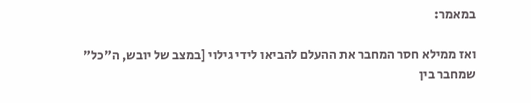במאמר:

ואז ממילא חסר המחבר את ההעלם להביאו לידי גילוי [במצב של יובש, ה"כל" שמחבר בין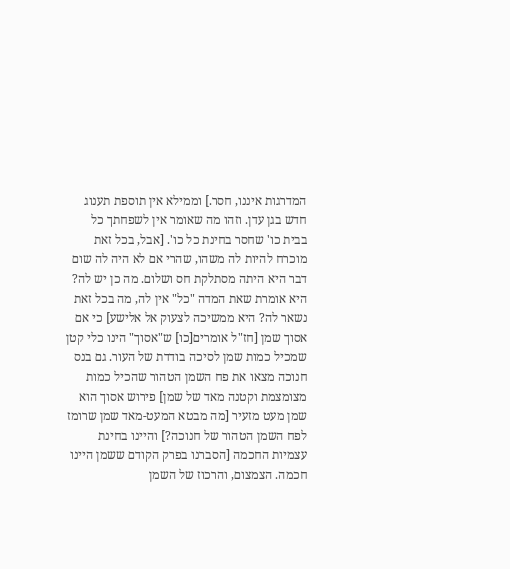המדרגות איננו, חסר.] וממילא אין תוספת תענוג חדש בגן עדן. וזהו מה שאומר אין לשפחתך כל בבית כו' שחסר בחינת כל כו'. [אבל, בכל זאת מוכרח להיות לה משהו, שהרי אם לא היה לה שום דבר היא היתה מסתלקת חס ושלום. מה כן יש לה? היא אומרת שאת המדה "כל" אין לה, מה בכל זאת נשאר לה? היא ממשיכה לצעוק אל אלישע] כי אם אסוך שמן [חז"ל אומרים[כו] ש"אסוך" הינו כלי קטן שמכיל כמות שמן לסיכה בודדת של העור. גם בנס חנוכה מצאו את פח השמן הטהור שהכיל כמות מצומצמת וקטנה מאד של שמן] פירוש אסוך הוא שמן מעט מזעיר [מה מבטא המעט-מאד שמן שרומז לפח השמן הטהור של חנוכה?] והיינו בחינת עצמיות החכמה [הסברנו בפרק הקודם ששמן היינו חכמה. הצמצום, והרכוז של השמן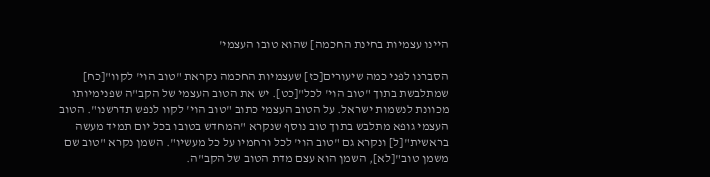היינו עצמיות בחינת החכמה] שהוא טובו העצמי'

הסברנו לפני כמה שיעורים[כז] שעצמיות החכמה נקראת "טוב הוי' לקוו"[כח] שמתלבשת בתוך "טוב הוי' לכל"[כט]. יש את הטוב העצמי של הקב"ה שפנימיותו מכוונת לנשמות ישראל. על הטוב העצמי כתוב "טוב הוי' לקוו לנפש תדרשנו". הטוב העצמי גופא מתלבש בתוך טוב נוסף שנקרא "המחדש בטובו בכל יום תמיד מעשה בראשית"[ל] ונקרא גם "טוב הוי' לכל ורחמיו על כל מעשיו". השמן נקרא "טוב שם משמן טוב"[לא], השמן הוא עצם מדת הטוב של הקב"ה.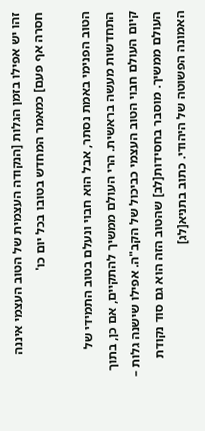זהו יש אפילו בזמן הגלות [הנקודה העצמית של הטוב העצמי איננה חסרה אף פעם] כמאמר המחדש בטובו בכל יום כו'

הטוב הפנימי באמת נסתר, אבל הוא חבוי ונעלם בטוב התמידי של התחדשות מעשה בראשית. הרי העולם ממשיך להתקיים, אם כן, בתוך קיום העולם חבוי הטוב העצמי כביכול של הקב"ה. אפילו שישנה גלות – העולם ממשיך. מוסבר בחסידות[לב] שהטוב הזה הוא גם סוד נקודת האמונה הפשוטה של היהודי. כתוב בתניא[לג]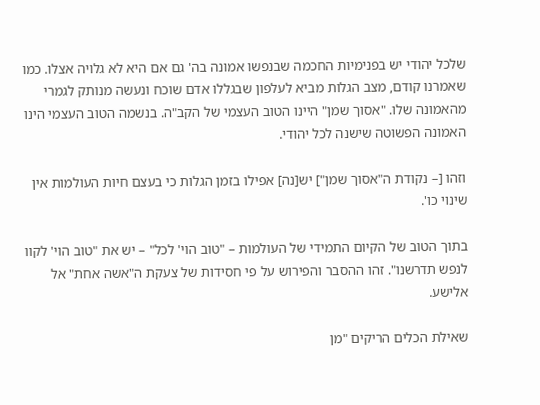שלכל יהודי יש בפנימיות החכמה שבנפשו אמונה בה' גם אם היא לא גלויה אצלו. כמו שאמרנו קודם, מצב הגלות מביא לעלפון שבגללו אדם שוכח ונעשה מנותק לגמרי מהאמונה שלו. "אסוך שמן" היינו הטוב העצמי של הקב"ה. בנשמה הטוב העצמי הינו האמונה הפשוטה שישנה לכל יהודי.

וזהו [– נקודת ה"אסוך שמן"] יש[נה] אפילו בזמן הגלות כי בעצם חיות העולמות אין שינוי כו'.

בתוך הטוב של הקיום התמידי של העולמות – "טוב הוי' לכל" – יש את "טוב הוי' לקוו לנפש תדרשנו". זהו ההסבר והפירוש על פי חסידות של צעקת ה"אשה אחת" אל אלישע.

שאילת הכלים הריקים "מן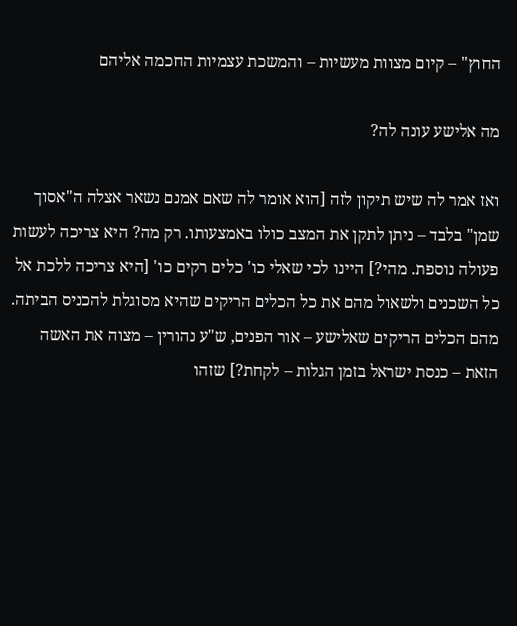החוץ" – קיום מצוות מעשיות – והמשכת עצמיות החכמה אליהם

מה אלישע עונה לה?

ואז אמר לה שיש תיקון לזה [הוא אומר לה שאם אמנם נשאר אצלה ה"אסוך שמן" בלבד – ניתן לתקן את המצב כולו באמצעותו. רק מה? היא צריכה לעשות פעולה נוספת. מהי?] היינו לכי שאלי כו' כלים רקים כו' [היא צריכה ללכת אל כל השכנים ולשאול מהם את כל הכלים הריקים שהיא מסוגלת להכניס הביתה. מהם הכלים הריקים שאלישע – אור הפנים, ש"ע נהורין – מצוה את האשה הזאת – כנסת ישראל בזמן הגלות – לקחת?] שזהו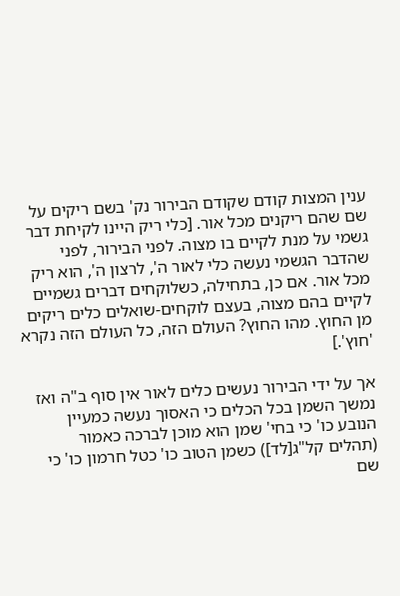ענין המצות קודם שקודם הבירור נק' בשם ריקים על שם שהם ריקנים מכל אור. [כלי ריק היינו לקיחת דבר גשמי על מנת לקיים בו מצוה. לפני הבירור, לפני שהדבר הגשמי נעשה כלי לאור ה', לרצון ה', הוא ריק מכל אור. אם כן, בתחילה, כשלוקחים דברים גשמיים לקיים בהם מצוה, בעצם לוקחים-שואלים כלים ריקים מן החוץ. מהו החוץ? העולם הזה, כל העולם הזה נקרא 'חוץ'.]

אך על ידי הבירור נעשים כלים לאור אין סוף ב"ה ואז נמשך השמן בכל הכלים כי האסוך נעשה כמעיין הנובע כו' כי בחי' שמן הוא מוכן לברכה כאמור (תהלים קל"ג[לד]) כשמן הטוב כו' כטל חרמון כו' כי שם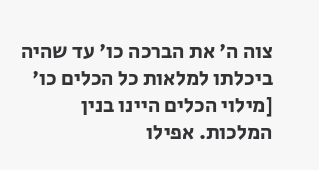צוה ה' את הברכה כו' עד שהיה ביכלתו למלאות כל הכלים כו' [מילוי הכלים היינו בנין המלכות. אפילו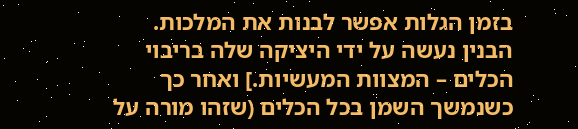בזמן הגלות אפשר לבנות את המלכות. הבנין נעשה על ידי היציקה שלה בריבוי הכלים – המצוות המעשיות.] ואחר כך כשנמשך השמן בכל הכלים (שזהו מורה על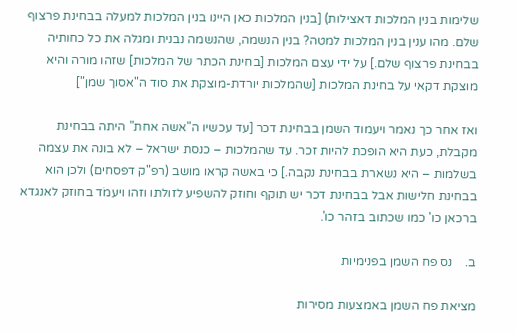שלימות בנין המלכות דאצילות) [בנין המלכות כאן היינו בנין המלכות למעלה בבחינת פרצוף שלם. מהו ענין בנין המלכות למטה? בנין הנשמה, שהנשמה נבנית ומגלה את כל כחותיה בבחינת פרצוף שלם.] על ידי עצם המלכות [בחינת הכתר של המלכות] שזהו מורה והיא מוצקת דקאי על בחינת המלכות [שהמלכות יורדת-מוצקת את סוד ה"אסוך שמן"]

ואז אחר כך נאמר ויעמוד השמן בבחינת דכר [עד עכשיו ה"אשה אחת" היתה בבחינת מקבלת, כעת היא הופכת להיות זכר. עד שהמלכות – כנסת ישראל – לא בונה את עצמה בשלמות – היא נשארת בבחינת נקבה.] כי באשה קראו מושב (רפ"ק דפסחים) ולכן הוא בבחינת חלישות אבל בבחינת דכר יש תוקף וחוזק להשפיע לזולתו וזהו ויעמֹד בחוזק לאנגדא ברכאן כו' כמו שכתוב בזהר כו'.

ב.    נס פח השמן בפנימיות

מציאת פח השמן באמצעות מסירות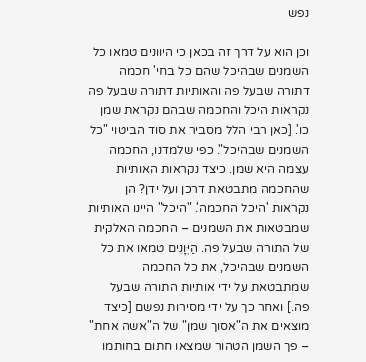נפש

וכן הוא על דרך זה בכאן כי היוונים טמאו כל השמנים שבהיכל שהם כל בחי' חכמה דתורה שבעל פה והאותיות דתורה שבעל פה נקראות היכל והחכמה שבהם נקראת שמן כו'. [כאן רבי הלל מסביר את סוד הביטוי "כל השמנים שבהיכל". כפי שלמדנו, החכמה עצמה היא שמן. כיצד נקראות האותיות שהחכמה מתבטאת דרכן ועל ידן? הן נקראות 'היכל החכמה'. "היכל" היינו האותיות שמבטאות את השמנים – החכמה האלקית של התורה שבעל פה. הַיְּוָנִים טמאו את כל השמנים שבהיכל, את כל החכמה שמתבטאת על ידי אותיות התורה שבעל פה.] ואחר כך על ידי מסירות נפשם [כיצד מוצאים את ה"אסוך שמן" של ה"אשה אחת" – פך השמן הטהור שמצאו חתום בחותמו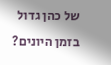של כהן גדול בזמן היונים?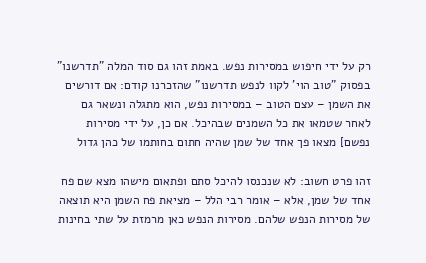רק על ידי חיפוש במסירות נפש. באמת זהו גם סוד המלה "תדרשנו" בפסוק "טוב הוי' לקוו לנפש תדרשנו" שהזכרנו קודם: אם דורשים את השמן – עצם הטוב – במסירות נפש, הוא מתגלה ונשאר גם לאחר שטמאו את כל השמנים שבהיכל. אם כן, על ידי מסירות נפשם] מצאו פך אחד של שמן שהיה חתום בחותמו של כהן גדול

זהו פרט חשוב: לא שנכנסו להיכל סתם ופתאום מישהו מצא שם פח אחד של שמן, אלא – אומר רבי הלל – מציאת פח השמן היא תוצאה של מסירות הנפש שלהם. מסירות הנפש כאן מרמזת על שתי בחינות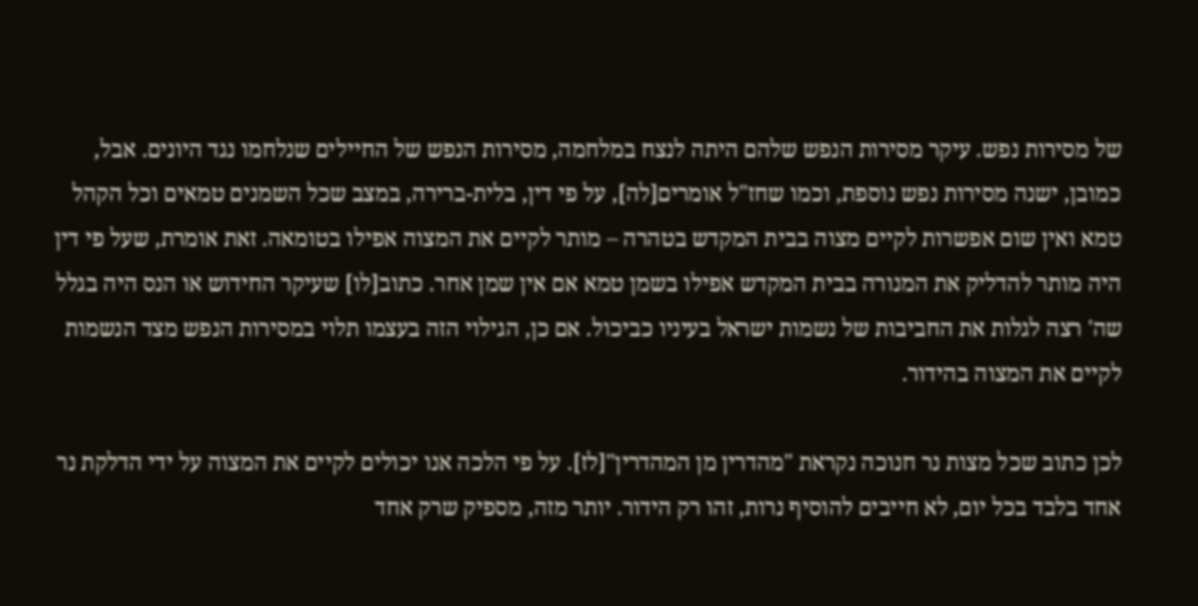של מסירות נפש. עיקר מסירות הנפש שלהם היתה לנצח במלחמה, מסירות הנפש של החיילים שנלחמו נגד היונים. אבל, כמובן, ישנה מסירות נפש נוספת, וכמו שחז"ל אומרים[לה], על פי דין, בלית-ברירה, במצב שכל השמנים טמאים וכל הקהל טמא ואין שום אפשרות לקיים מצוה בבית המקדש בטהרה – מותר לקיים את המצוה אפילו בטומאה. זאת אומרת, שעל פי דין היה מותר להדליק את המנורה בבית המקדש אפילו בשמן טמא אם אין שמן אחר. כתוב[לו] שעיקר החידוש או הנס היה בגלל שה' רצה לגלות את החביבות של נשמות ישראל בעיניו כביכול. אם כן, הגילוי הזה בעצמו תלוי במסירות הנפש מצד הנשמות לקיים את המצוה בהידור.

לכן כתוב שכל מצות נר חנוכה נקראת "מהדרין מן המהדרין"[לז]. על פי הלכה אנו יכולים לקיים את המצוה על ידי הדלקת נר אחד בלבד בכל יום, לא חייבים להוסיף נרות, זהו רק הידור. יותר מזה, מספיק שרק אחד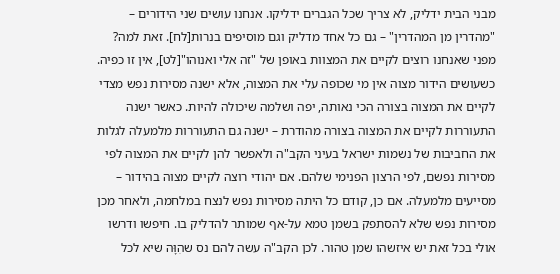מבני הבית ידליק, לא צריך שכל הגברים ידליקו. אנחנו עושים שני הידורים – "מהדרין מן המהדרין" – גם כל אחד מדליק וגם מוסיפים בנרות[לח]. זאת למה? מפני שאנחנו רוצים לקיים את המצוות באופן של "זה אלי ואנוהו"[לט], אין זו כפיה. כשעושים הידור מצוה אין מי שכופה עלי את המצוה, אלא ישנה מסירות נפש מצדי לקיים את המצוה בצורה הכי נאותה, יפה ושלמה שיכולה להיות. כאשר ישנה התעוררות לקיים את המצוה בצורה מהודרת – ישנה גם התעוררות מלמעלה לגלות את החביבות של נשמות ישראל בעיני הקב"ה ולאפשר להן לקיים את המצוה לפי מסירות נפשם, לפי הרצון הפנימי שלהם. אם יהודי רוצה לקיים מצוה בהידור – מסייעים מלמעלה. אם כן, קודם כל היתה מסירות נפש לנצח במלחמה, ולאחר מכן מסירות נפש שלא להסתפק בשמן טמא על-אף שמותר להדליק בו. חיפשו ודרשו אולי בכל זאת יש איזשהו שמן טהור. לכן הקב"ה עשה להם נס שהִוָּה שיא לכל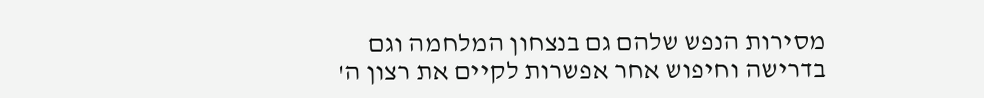מסירות הנפש שלהם גם בנצחון המלחמה וגם בדרישה וחיפוש אחר אפשרות לקיים את רצון ה'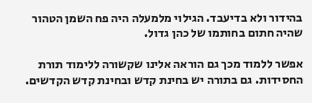בהידור ולא בדיעבד. הגילוי מלמעלה היה פח השמן הטהור שהיה חתום בחותמו של כהן גדול.

אפשר ללמוד מכך גם הוראה אלינו שקשורה ללימוד תורת החסידות. גם בתורה יש בחינת קדש ובחינת קדש הקדשים.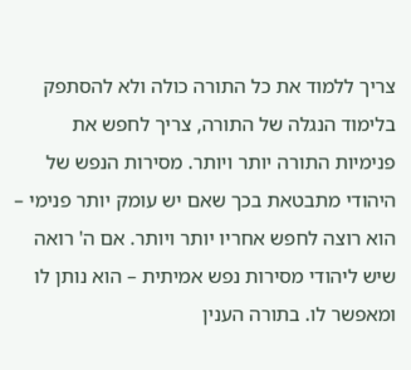צריך ללמוד את כל התורה כולה ולא להסתפק בלימוד הנגלה של התורה, צריך לחפש את פנימיות התורה יותר ויותר. מסירות הנפש של היהודי מתבטאת בכך שאם יש עומק יותר פנימי – הוא רוצה לחפש אחריו יותר ויותר. אם ה' רואה שיש ליהודי מסירות נפש אמיתית – הוא נותן לו ומאפשר לו. בתורה הענין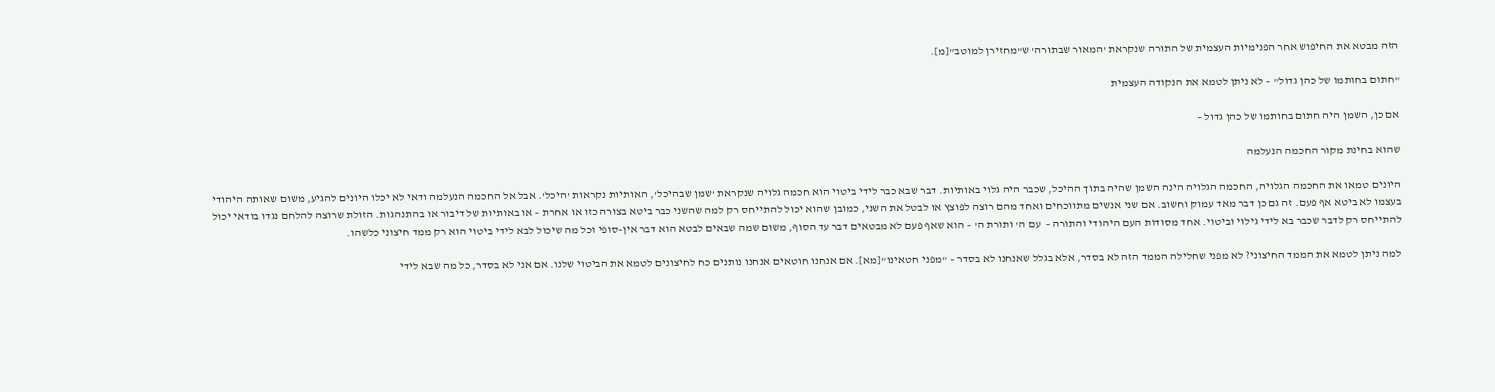הזה מבטא את החיפוש אחר הפנימיות העצמית של התורה שנקראת 'המאור שבתורה' ש"מחזירן למוטב"[מ].

"חתום בחותמו של כהן גדול" – לא ניתן לטמא את הנקודה העצמית

אם כן, השמן היה חתום בחותמו של כהן גדול –

שהוא בחינת מקור החכמה הנעלמה

היונים טמאו את החכמה הגלויה, החכמה הגלויה הינה השמן שהיה בתוך ההיכל, שכבר היה גלוי באותיות. דבר שבא כבר לידי ביטוי הוא חכמה גלויה שנקראת 'שמן שבהיכל', האותיות נקראות 'היכל'. אבל אל החכמה הנעלמה ודאי לא יכלו היונים להגיע, משום שאותה היהודי בעצמו לא ביטא אף פעם. זה גם כן דבר מאד עמוק וחשוב. אם שני אנשים מתווכחים ואחד מהם רוצה לפוצץ או לבטל את השני, כמובן שהוא יכול להתייחס רק למה שהשני כבר ביטא בצורה כזו או אחרת – או באותיות של דיבור או בהתנהגות. הזולת שרוצה להלחם נגדו בודאי יכול להתייחס רק לדבר שכבר בא לידי גילוי וביטוי. אחד מסודות העם היהודי והתורה –  עם ה' ותורת ה' – הוא שאף פעם לא מבטאים דבר עד הסוף, משום שמה שבאים לבטא הוא דבר אין-סופי וכל מה שיכול לבא לידי ביטוי הוא רק ממד חיצוני כלשהו.

למה ניתן לטמא את הממד החיצוני? לא מפני שחלילה הממד הזה לא בסדר, אלא בגלל שאנחנו לא בסדר – "מפני חטאינו"[מא]. אם אנחנו חוטאים אנחנו נותנים כח לחיצונים לטמא את הביטוי שלנו. אם אני לא בסדר, כל מה שבא לידי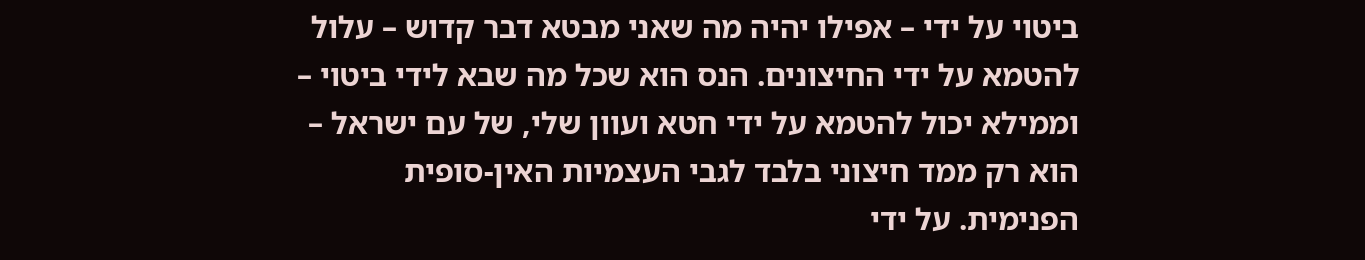ביטוי על ידי – אפילו יהיה מה שאני מבטא דבר קדוש – עלול להטמא על ידי החיצונים. הנס הוא שכל מה שבא לידי ביטוי – וממילא יכול להטמא על ידי חטא ועוון שלי, של עם ישראל – הוא רק ממד חיצוני בלבד לגבי העצמיות האין-סופית הפנימית. על ידי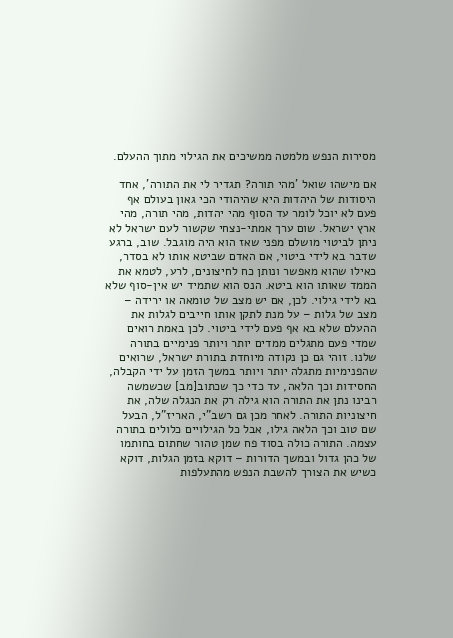מסירות הנפש מלמטה ממשיכים את הגילוי מתוך ההעלם.

אם מישהו שואל 'מהי תורה? תגדיר לי את התורה', אחד היסודות של היהדות היא שהיהודי הכי גאון בעולם אף פעם לא יוכל לומר עד הסוף מהי יהדות, מהי תורה, מהי ארץ ישראל. שום ערך אמתי-נצחי שקשור לעם ישראל לא ניתן לביטוי מושלם מפני שאז הוא היה מוגבל. שוב, ברגע שדבר בא לידי ביטוי, אם האדם שביטא אותו לא בסדר, כאילו שהוא מאפשר ונותן כח לחיצונים, לרע, לטמא את הממד שאותו הוא ביטא. הנס הוא שתמיד יש אין-סוף שלא בא לידי גילוי. לכן, אם יש מצב של טומאה או ירידה – מצב של גלות – על מנת לתקן אותו חייבים לגלות את ההעלם שלא בא אף פעם לידי ביטוי. לכן באמת רואים שמדי פעם מתגלים ממדים יותר ויותר פנימיים בתורה שלנו. זוהי גם כן נקודה מיוחדת בתורת ישראל, שרואים שהפנימיות מתגלה יותר ויותר במשך הזמן על ידי הקבלה, החסידות וכך הלאה, עד כדי כך שכתוב[מב] שכשמשה רבינו נתן את התורה הוא גילה רק את הנגלה שלה, את חיצוניות התורה. לאחר מכן גם רשב"י, האריז"ל, הבעל שם טוב וכך הלאה גילו, אבל כל הגילויים כלולים בתורה עצמה. התורה כולה בסוד פח שמן טהור שחתום בחותמו של כהן גדול ובמשך הדורות – דוקא בזמן הגלות, דוקא כשיש את הצורך להשבת הנפש מהתעלפות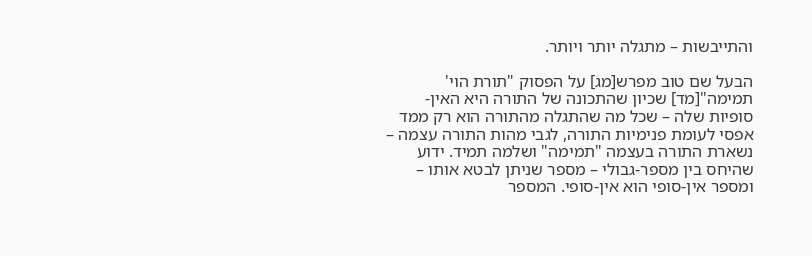והתייבשות – מתגלה יותר ויותר.

הבעל שם טוב מפרש[מג] על הפסוק "תורת הוי' תמימה"[מד] שכיון שהתכונה של התורה היא האין-סופיות שלה – שכל מה שהתגלה מהתורה הוא רק ממד אפסי לעומת פנימיות התורה, לגבי מהות התורה עצמה – נשארת התורה בעצמה "תמימה" ושלמה תמיד. ידוע שהיחס בין מספר-גבולי – מספר שניתן לבטא אותו – ומספר אין-סופי הוא אין-סופי. המספר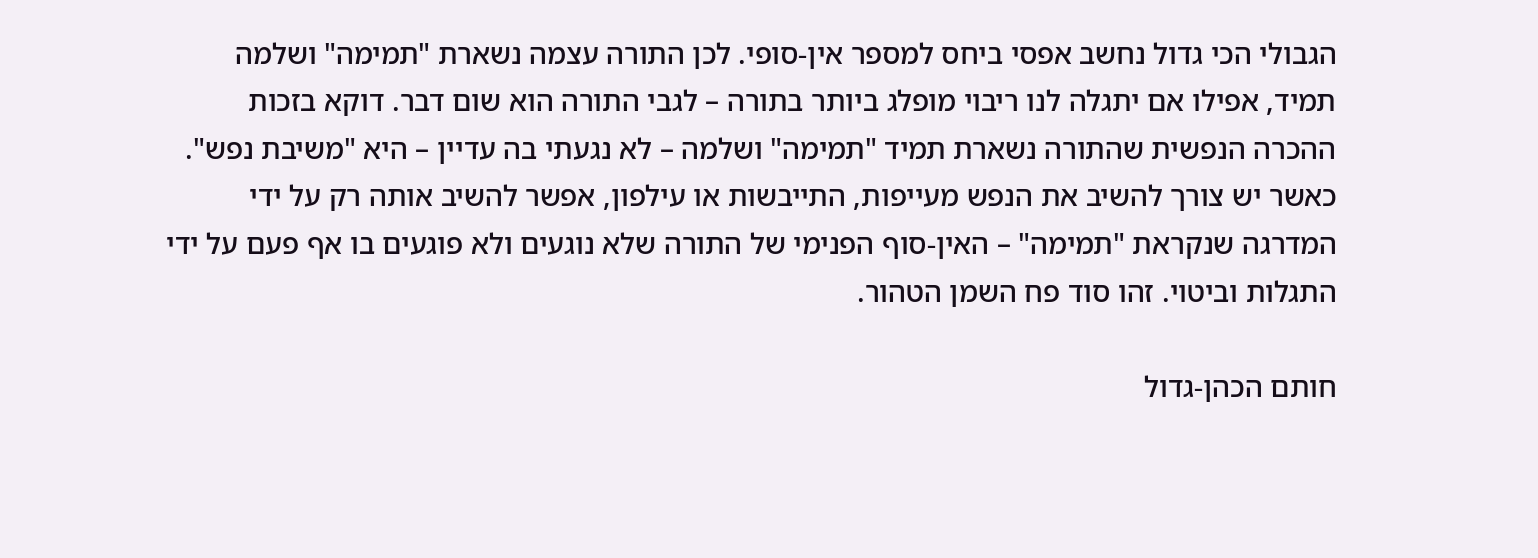הגבולי הכי גדול נחשב אפסי ביחס למספר אין-סופי. לכן התורה עצמה נשארת "תמימה" ושלמה תמיד, אפילו אם יתגלה לנו ריבוי מופלג ביותר בתורה – לגבי התורה הוא שום דבר. דוקא בזכות ההכרה הנפשית שהתורה נשארת תמיד "תמימה" ושלמה – לא נגעתי בה עדיין – היא "משיבת נפש". כאשר יש צורך להשיב את הנפש מעייפות, התייבשות או עילפון, אפשר להשיב אותה רק על ידי המדרגה שנקראת "תמימה" – האין-סוף הפנימי של התורה שלא נוגעים ולא פוגעים בו אף פעם על ידי התגלות וביטוי. זהו סוד פח השמן הטהור.

חותם הכהן-גדול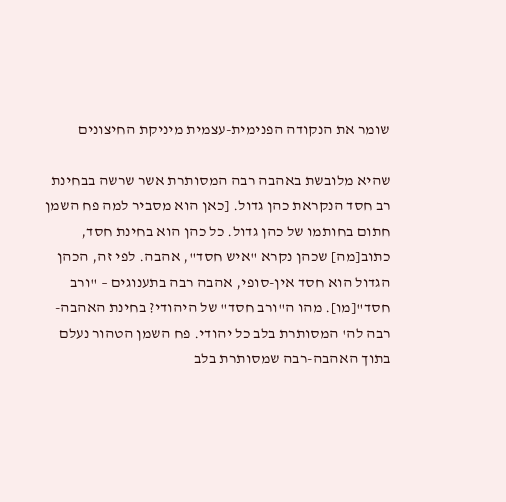שומר את הנקודה הפנימית-עצמית מיניקת החיצונים

שהיא מלובשת באהבה רבה המסותרת אשר שרשה בבחינת רב חסד הנקראת כהן גדול. [כאן הוא מסביר למה פח השמן חתום בחותמו של כהן גדול. כל כהן הוא בחינת חסד, כתוב[מה] שכהן נקרא "איש חסד", אהבה. לפי זה, הכהן הגדול הוא חסד אין-סופי, אהבה רבה בתענוגים – "ורב חסד"[מו]. מהו ה"ורב חסד" של היהודי? בחינת האהבה-רבה לה' המסותרת בלב כל יהודי. פח השמן הטהור נעלם בתוך האהבה-רבה שמסותרת בלב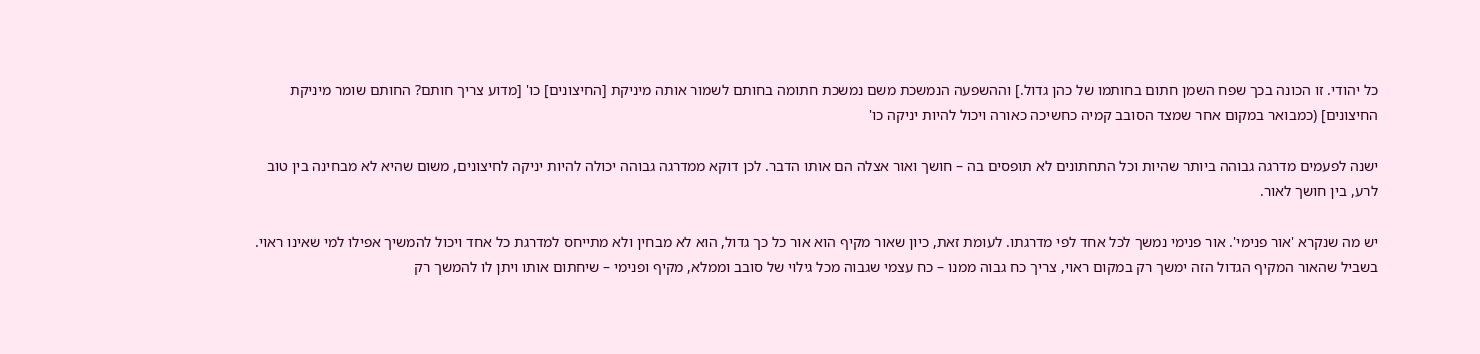כל יהודי. זו הכונה בכך שפח השמן חתום בחותמו של כהן גדול.] וההשפעה הנמשכת משם נמשכת חתומה בחותם לשמור אותה מיניקת [החיצונים] כו' [מדוע צריך חותם? החותם שומר מיניקת החיצונים] (כמבואר במקום אחר שמצד הסובב קמיה כחשיכה כאורה ויכול להיות יניקה כו'

ישנה לפעמים מדרגה גבוהה ביותר שהיות וכל התחתונים לא תופסים בה – חושך ואור אצלה הם אותו הדבר. לכן דוקא ממדרגה גבוהה יכולה להיות יניקה לחיצונים, משום שהיא לא מבחינה בין טוב לרע, בין חושך לאור.

יש מה שנקרא 'אור פנימי'. אור פנימי נמשך לכל אחד לפי מדרגתו. לעומת זאת, כיון שאור מקיף הוא אור כל כך גדול, הוא לא מבחין ולא מתייחס למדרגת כל אחד ויכול להמשיך אפילו למי שאינו ראוי. בשביל שהאור המקיף הגדול הזה ימשך רק במקום ראוי, צריך כח גבוה ממנו – כח עצמי שגבוה מכל גילוי של סובב וממלא, מקיף ופנימי – שיחתום אותו ויתן לו להמשך רק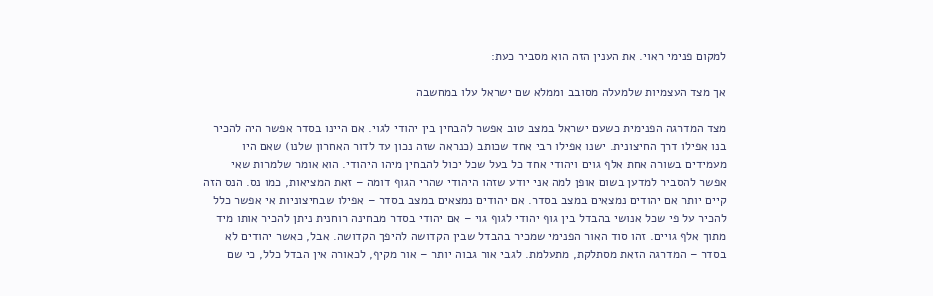למקום פנימי ראוי. את הענין הזה הוא מסביר כעת:

אך מצד העצמיות שלמעלה מסובב וממלא שם ישראל עלו במחשבה

מצד המדרגה הפנימית כשעם ישראל במצב טוב אפשר להבחין בין יהודי לגוי. אם היינו בסדר אפשר היה להכיר בנו אפילו דרך החיצונית. ישנו אפילו רבי אחד שכותב (כנראה שזה נכון עד לדור האחרון שלנו) שאם היו מעמידים בשורה אחת אלף גוים ויהודי אחד כל בעל שכל יכול להבחין מיהו היהודי. הוא אומר שלמרות שאי אפשר להסביר למדען בשום אופן למה אני יודע שזהו היהודי שהרי הגוף דומה – זאת המציאות, כמו נס. הנס הזה קיים יותר אם יהודים נמצאים במצב בסדר. אם יהודים נמצאים במצב בסדר – אפילו שבחיצוניות אי אפשר כלל להכיר על פי שכל אנושי בהבדל בין גוף יהודי לגוף גוי – אם יהודי בסדר מבחינה רוחנית ניתן להכיר אותו מיד מתוך אלף גויים. זהו סוד האור הפנימי שמכיר בהבדל שבין הקדושה להיפך הקדושה. אבל, כאשר יהודים לא בסדר – המדרגה הזאת מסתלקת, מתעלמת. לגבי אור גבוה יותר – אור מקיף, לכאורה אין הבדל כלל, כי שם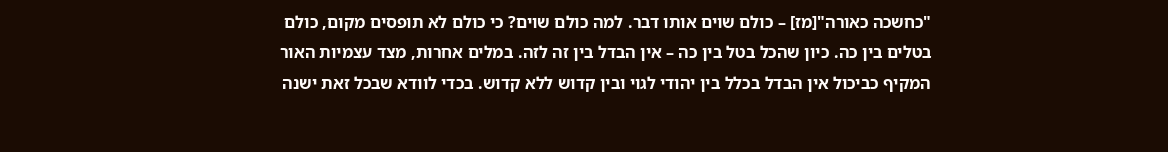"כחשכה כאורה"[מז] – כולם שוים אותו דבר. למה כולם שוים? כי כולם לא תופסים מקום, כולם בטלים בין כה. כיון שהכל בטל בין כה – אין הבדל בין זה לזה. במלים אחרות, מצד עצמיות האור המקיף כביכול אין הבדל בכלל בין יהודי לגוי ובין קדוש ללא קדוש. בכדי לוודא שבכל זאת ישנה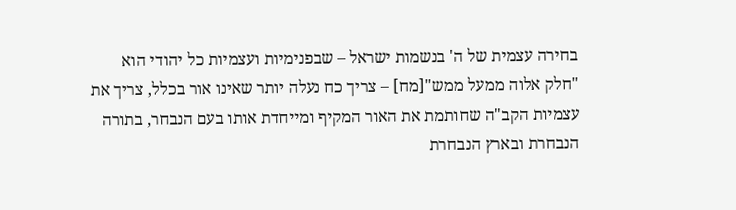בחירה עצמית של ה' בנשמות ישראל – שבפנימיות ועצמיות כל יהודי הוא "חלק אלוה ממעל ממש"[מח] – צריך כח נעלה יותר שאינו אור בכלל, צריך את עצמיות הקב"ה שחותמת את האור המקיף ומייחדת אותו בעם הנבחר, בתורה הנבחרת ובארץ הנבחרת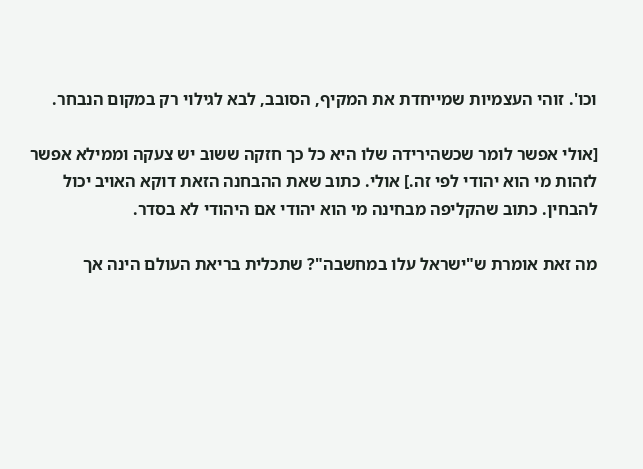וכו'. זוהי העצמיות שמייחדת את המקיף, הסובב, לבא לגילוי רק במקום הנבחר.

[אולי אפשר לומר שכשהירידה שלו היא כל כך חזקה ששוב יש צעקה וממילא אפשר לזהות מי הוא יהודי לפי זה.] אולי. כתוב שאת ההבחנה הזאת דוקא האויב יכול להבחין. כתוב שהקליפה מבחינה מי הוא יהודי אם היהודי לא בסדר.

מה זאת אומרת ש"ישראל עלו במחשבה"? שתכלית בריאת העולם הינה אך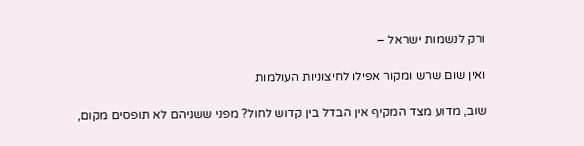ורק לנשמות ישראל –

ואין שום שרש ומקור אפילו לחיצוניות העולמות

שוב, מדוע מצד המקיף אין הבדל בין קדוש לחול? מפני ששניהם לא תופסים מקום,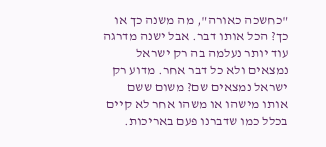"כחשכה כאורה", מה משנה כך או כך? הכל אותו דבר. אבל ישנה מדרגה עוד יותר נעלמה בה רק ישראל נמצאים ולא כל דבר אחר. מדוע רק ישראל נמצאים שם? משום ששם אותו מישהו או משהו אחר לא קיים בכלל כמו שדברנו פעם באריכות.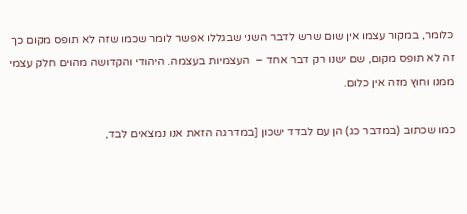כלומר, במקור עצמו אין שום שרש לדבר השני שבגללו אפשר לומר שכמו שזה לא תופס מקום כך זה לא תופס מקום, שם ישנו רק דבר אחד –  העצמיות בעצמה. היהודי והקדושה מהוים חלק עצמי ממנו וחוץ מזה אין כלום.

כמו שכתוב (במדבר כג) הן עם לבדד ישכון [במדרגה הזאת אנו נמצאים לבד,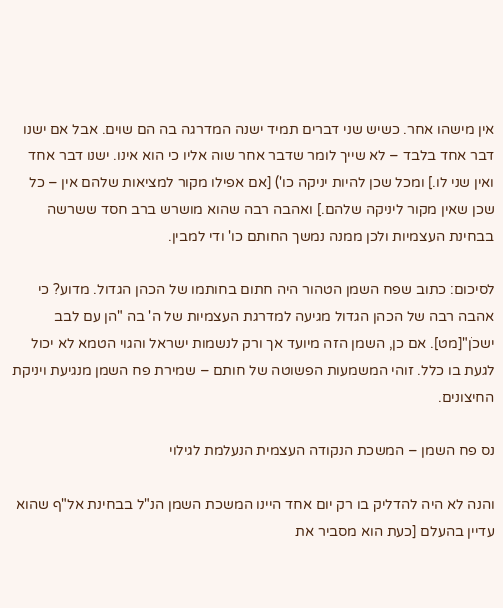אין מישהו אחר. כשיש שני דברים תמיד ישנה המדרגה בה הם שוים. אבל אם ישנו דבר אחד בלבד – לא שייך לומר שדבר אחר שוה אליו כי הוא אינו. ישנו דבר אחד ואין שני לו.] ומכל שכן להיות יניקה כו') [אם אפילו מקור למציאות שלהם אין – כל שכן שאין מקור ליניקה שלהם.] ואהבה רבה שהוא מושרש ברב חסד ששרשה בבחינת העצמיות ולכן ממנה נמשך החותם כו' ודי למבין.

לסיכום: כתוב שפח השמן הטהור היה חתום בחותמו של הכהן הגדול. מדוע? כי אהבה רבה של הכהן הגדול מגיעה למדרגת העצמיות של ה' בה "הן עם לבב ישכֹן"[מט]. אם כן, השמן הזה מיועד אך ורק לנשמות ישראל והגוי הטמא לא יכול לגעת בו כלל. זוהי המשמעות הפשוטה של חותם – שמירת פח השמן מנגיעת ויניקת החיצונים.

נס פח השמן – המשכת הנקודה העצמית הנעלמת לגילוי

והנה לא היה להדליק בו רק יום אחד היינו המשכת השמן הנ"ל בבחינת אל"ף שהוא עדיין בהעלם [כעת הוא מסביר את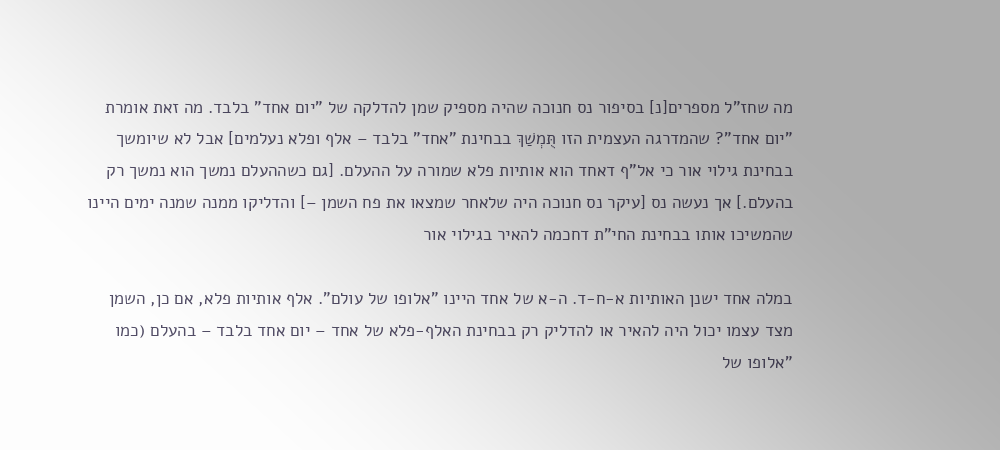מה שחז"ל מספרים[נ] בסיפור נס חנוכה שהיה מספיק שמן להדלקה של "יום אחד" בלבד. מה זאת אומרת "יום אחד"? שהמדרגה העצמית הזו תֻּמְשַׁךְ בבחינת "אחד" בלבד – אלף ופלא נעלמים] אבל לא שיומשך בבחינת גילוי אור כי אל"ף דאחד הוא אותיות פלא שמורה על ההעלם. [גם כשההעלם נמשך הוא נמשך רק בהעלם.] אך נעשה נס [עיקר נס חנוכה היה שלאחר שמצאו את פח השמן –] והדליקו ממנה שמנה ימים היינו שהמשיכו אותו בבחינת החי"ת דחכמה להאיר בגילוי אור

במלה אחד ישנן האותיות א-ח-ד. ה-א של אחד היינו "אלופו של עולם". אלף אותיות פלא, אם כן, השמן מצד עצמו יכול היה להאיר או להדליק רק בבחינת האלף-פלא של אחד – יום אחד בלבד – בהעלם (כמו "אלופו של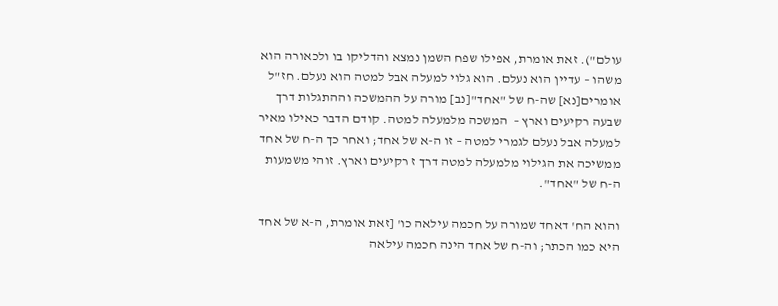עולם"). זאת אומרת, אפילו שפח השמן נמצא והדליקו בו ולכאורה הוא משהו – עדיין הוא נעלם. הוא גלוי למעלה אבל למטה הוא נעלם. חז"ל אומרים[נא] שה-ח של "אחד"[נב] מורה על ההמשכה וההתגלות דרך שבעה רקיעים וארץ –  המשכה מלמעלה למטה. קודם הדבר כאילו מאיר למעלה אבל נעלם לגמרי למטה – זו ה-א של אחד; ואחר כך ה-ח של אחד ממשיכה את הגילוי מלמעלה למטה דרך ז רקיעים וארץ. זוהי משמעות ה-ח של "אחד".

והוא הח' דאחד שמורה על חכמה עילאה כו' [זאת אומרת, ה-א של אחד היא כמו הכתר; וה-ח של אחד הינה חכמה עילאה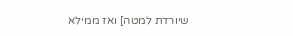שיורדת למטה] ואז ממילא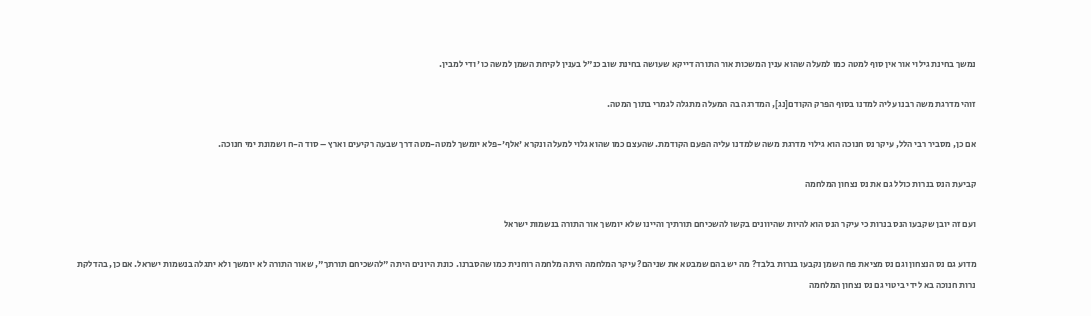נמשך בחינת גילוי אור אין סוף למטה כמו למעלה שהוא ענין המשכות אור התורה דייקא שעושה בחינת שוב כנ"ל בענין לקיחת השמן למשה כו' ודי למבין.

זוהי מדרגת משה רבנו עליה למדנו בסוף הפרק הקודם[נג], המדרגה בה המעלה מתגלה לגמרי בתוך המטה.

אם כן, מסביר רבי הלל, עיקר נס חנוכה הוא גילוי מדרגת משה שלמדנו עליה הפעם הקודמת. שהעצם כמו שהוא גלוי למעלה ונקרא 'אלף'-פלא יומשך למטה-מטה דרך שבעה רקיעים וארץ – סוד ה-ח ושמונת ימי חנוכה.

קביעת הנס בנרות כולל גם את נס נצחון המלחמה

ועם זה יובן שקבעו הנס בנרות כי עיקר הנס הוא להיות שהיוונים בקשו להשכיחם תורתיך והיינו שלא יומשך אור התורה בנשמות ישראל

מדוע גם נס הנצחון וגם נס מציאת פח השמן נקבעו בנרות בלבד? מה יש בהם שמבטא את שניהם? עיקר המלחמה היתה מלחמה רוחנית כמו שהסברנו. כונת היונים היתה "להשכיחם תורתך", שאור התורה לא יומשך ולא יתגלה בנשמות ישראל. אם כן, בהדלקת נרות חנוכה בא לידי ביטוי גם נס נצחון המלחמה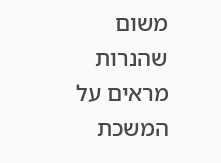משום שהנרות מראים על המשכת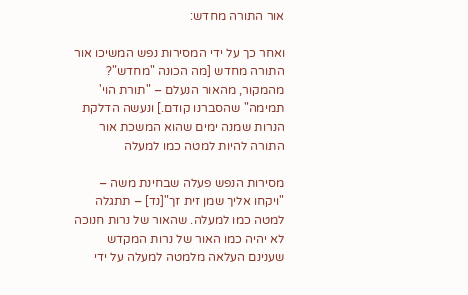אור התורה מחדש:

ואחר כך על ידי המסירות נפש המשיכו אור התורה מחדש [מה הכונה "מחדש"? מהמקור, מהאור הנעלם – "תורת הוי' תמימה" שהסברנו קודם.] ונעשה הדלקת הנרות שמנה ימים שהוא המשכת אור התורה להיות למטה כמו למעלה

מסירות הנפש פעלה שבחינת משה – "ויקחו אליך שמן זית זך"[נד] – תתגלה למטה כמו למעלה. שהאור של נרות חנוכה לא יהיה כמו האור של נרות המקדש שענינם העלאה מלמטה למעלה על ידי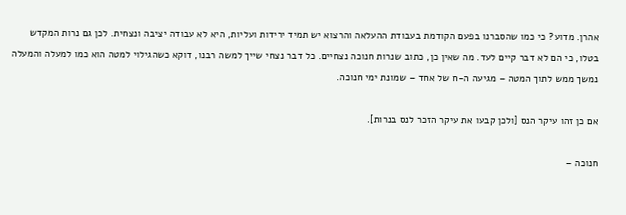אהרן. מדוע? כי כמו שהסברנו בפעם הקודמת בעבודת ההעלאה והרצוא יש תמיד ירידות ועליות, היא לא עבודה יציבה ונצחית. לכן גם נרות המקדש בטלו, כי הם לא דבר קיים לעד. מה שאין כן, כתוב שנרות חנוכה נצחיים. כל דבר נצחי שייך למשה רבנו, דוקא כשהגילוי למטה הוא כמו למעלה והמעלה נמשך ממש לתוך המטה – מגיעה ה-ח של אחד – שמונת ימי חנוכה.

אם כן זהו עיקר הנס [ולכן קבעו את עיקר הזכר לנס בנרות].

חנוכה –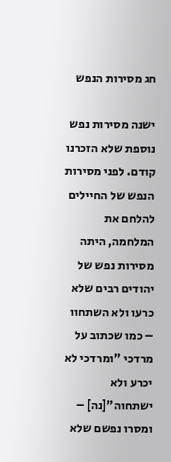חג מסירות הנפש

ישנה מסירות נפש נוספת שלא הזכרנו קודם. לפני מסירות הנפש של החיילים להלחם את המלחמה, היתה מסירות נפש של יהודים רבים שלא כרעו ולא השתחוו – כמו שכתוב על מרדכי "ומרדכי לא יכרע ולא ישתחוה"[נה] – ומסרו נפשם שלא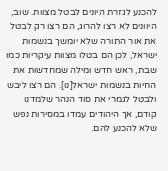להכנע לגזרת היונים לבטל מצוות. שוב, היוונים לא רצו להרוג, הם רצו רק לבטל את אור התורה שלא יומשך בנשמות ישראל, לכן הם בטלו מצוות עיקריות כמו שבת, ראש חדש ומילה שמחדשות את החיות בנשמות ישראל[נו]. הם רצו ליבש ולבטל לגמרי את סוד הנהר שלמדנו קודם, אך היהודים עמדו במסירות נפש שלא להכנע להם.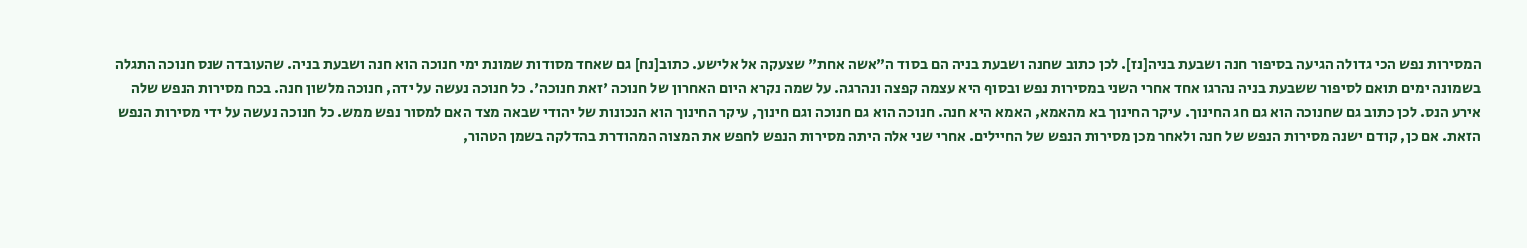המסירות נפש הכי גדולה הגיעה בסיפור חנה ושבעת בניה[נז]. לכן כתוב שחנה ושבעת בניה הם בסוד ה"אשה אחת" שצעקה אל אלישע. כתוב[נח] גם שאחד מסודות שמונת ימי חנוכה הוא חנה ושבעת בניה. שהעובדה שנס חנוכה התגלה בשמונה ימים תואם לסיפור ששבעת בניה נהרגו אחד אחרי השני במסירות נפש ובסוף היא עצמה קפצה ונהרגה. על שמה נקרא היום האחרון של חנוכה 'זאת חנוכה'. כל חנוכה נעשה על ידה, חנוכה מלשון חנה. בכח מסירות הנפש שלה אירע הנס. לכן כתוב גם שחנוכה הוא גם חג החינוך. עיקר החינוך בא מהאמא, האמא היא חנה. חנוכה הוא גם חנוכה וגם חינוך, עיקר החינוך הוא הנכונות של יהודי שבאה מצד האם למסור נפש ממש. כל חנוכה נעשה על ידי מסירות הנפש הזאת. אם כן, קודם ישנה מסירות הנפש של חנה ולאחר מכן מסירות הנפש של החיילים. אחרי שני אלה היתה מסירות הנפש לחפש את המצוה המהודרת בהדלקה בשמן הטהור,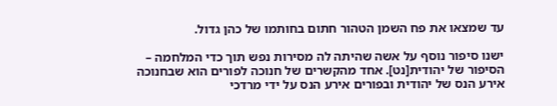עד שמצאו את פח השמן הטהור חתום בחותמו של כהן גדול.

ישנו סיפור נוסף על אשה שהיתה לה מסירות נפש תוך כדי המלחמה – הסיפור של יהודית[נט]. אחד מהקשרים של חנוכה לפורים הוא שבחנוכה אירע הנס של יהודית ובפורים אירע הנס על ידי מרדכי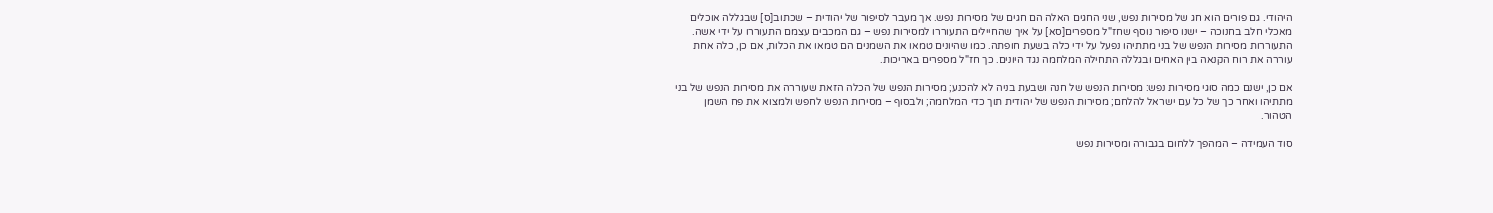היהודי. גם פורים הוא חג של מסירות נפש, שני החגים האלה הם חגים של מסירות נפש. אך מעבר לסיפור של יהודית – שכתוב[ס] שבגללה אוכלים מאכלי חלב בחנוכה – ישנו סיפור נוסף שחז"ל מספרים[סא] על איך שהחיילים התעוררו למסירות נפש – גם המכבים עצמם התעוררו על ידי אשה. התעוררות מסירות הנפש של בני מתתיהו נפעל על ידי כלה בשעת חופתה. כמו שהיונים טמאו את השמנים הם טמאו את הכלות, אם כן, כלה אחת עוררה את רוח הקנאה בין האחים ובגללה התחילה המלחמה נגד היונים. כך חז"ל מספרים באריכות.

אם כן, ישנם כמה סוגי מסירות נפש: מסירות הנפש של חנה ושבעת בניה לא להכנע; מסירות הנפש של הכלה הזאת שעוררה את מסירות הנפש של בני מתתיהו ואחר כך של כל עם ישראל להלחם; מסירות הנפש של יהודית תוך כדי המלחמה; ולבסוף – מסירות הנפש לחפש ולמצוא את פח השמן הטהור.

סוד העמידה – המהפך ללחום בגבורה ומסירות נפש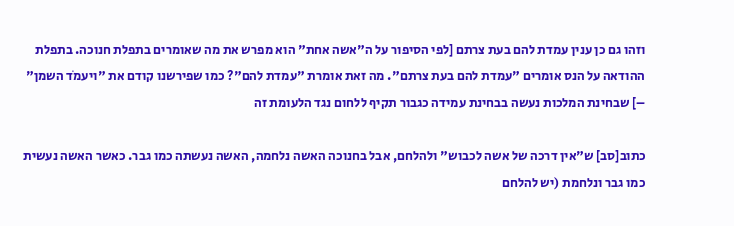וזהו גם כן ענין עמדת להם בעת צרתם [לפי הסיפור על ה"אשה אחת" הוא מפרש את מה שאומרים בתפלת חנוכה. בתפלת ההודאה על הנס אומרים "עמדת להם בעת צרתם". מה זאת אומרת "עמדת להם"? כמו שפירשנו קודם את "ויעמֹד השמן" –] שבחינת המלכות נעשה בבחינת עמידה כגבור תקיף ללחום נגד הלעומת זה

כתוב[סב] ש"אין דרכה של אשה לכבוש" ולהלחם, אבל בחנוכה האשה נלחמה, האשה נעשתה כמו גבר. כאשר האשה נעשית כמו גבר ונלחמת (יש להלחם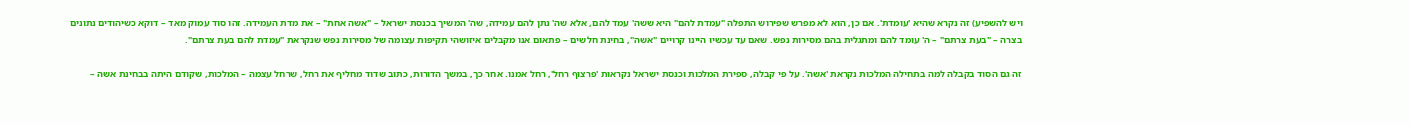ויש להשפיע) זה נקרא שהיא 'עומדת'. אם כן, הוא לא מפרש שפירוש התפלה "עמדת להם" היא ששה' עמד להם, אלא שה' נתן להם עמידה, שה' המשיך בכנסת ישראל – "אשה אחת" – את מדת העמידה. זהו סוד עמוק מאד – דוקא כשיהודים נתונים בצרה – "בעת צרתם" – ה' עומד להם ומתגלית בהם מסירות נפש. שאם עד עכשיו היינו קרויים "אשה", בחינת חלשים – פתאום אנו מקבלים איזושהי תקיפות עצומה של מסירות נפש שנקראת "עמדת להם בעת צרתם".

זה גם הסוד בקבלה למה בתחילה המלכות נקראת 'אשה'. על פי קבלה, ספירת המלכות וכנסת ישראל נקראות 'פרצוף רחל', רחל אמנו. אחר כך, במשך הדורות, כתוב שדוד מחליף את רחל, שרחל עצמה – המלכות, שקודם היתה בבחינת אשה –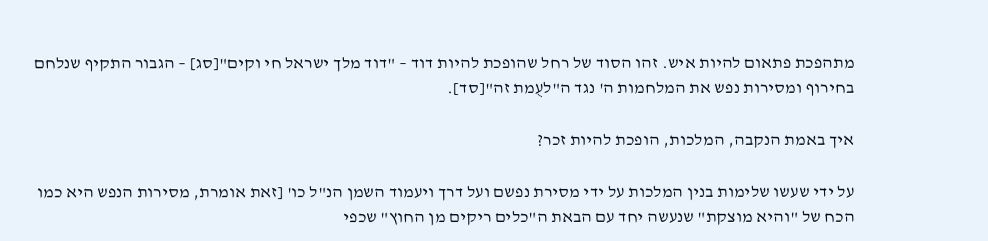מתהפכת פתאום להיות איש. זהו הסוד של רחל שהופכת להיות דוד – "דוד מלך ישראל חי וקים"[סג] – הגבור התקיף שנלחם בחירוף ומסירות נפש את המלחמות ה' נגד ה"לעֻמת זה"[סד].

איך באמת הנקבה, המלכות, הופכת להיות זכר?

על ידי שעשו שלימות בנין המלכות על ידי מסירת נפשם ועל דרך ויעמוד השמן הנ"ל כו' [זאת אומרת, מסירות הנפש היא כמו הכח של "והיא מוצקת" שנעשה יחד עם הבאת ה"כלים ריקים מן החוץ" שכפי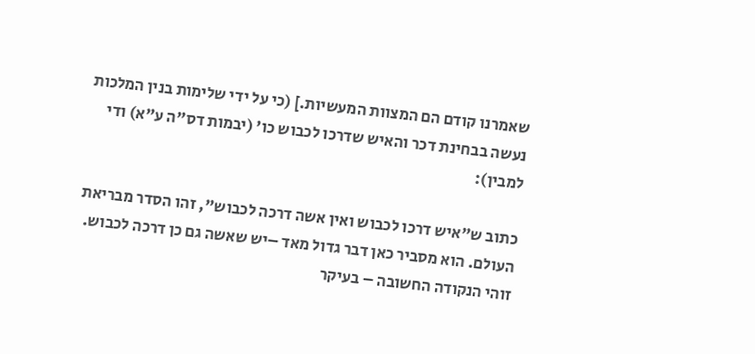שאמרנו קודם הם המצוות המעשיות.] (כי על ידי שלימות בנין המלכות נעשה בבחינת דכר והאיש שדרכו לכבוש כו' (יבמות דס"ה ע"א) ודי למבין):

כתוב ש"איש דרכו לכבוש ואין אשה דרכה לכבוש", זהו הסדר מבריאת העולם. הוא מסביר כאן דבר גדול מאד –יש שאשה גם כן דרכה לכבוש. זוהי הנקודה החשובה – בעיקר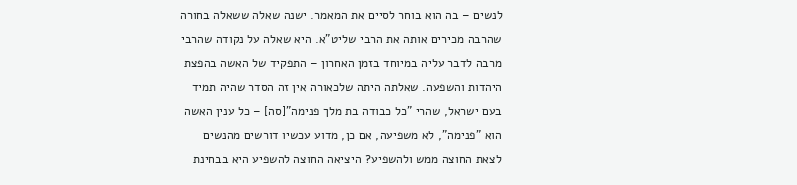לנשים – בה הוא בוחר לסיים את המאמר. ישנה שאלה ששאלה בחורה שהרבה מכירים אותה את הרבי שליט"א. היא שאלה על נקודה שהרבי מרבה לדבר עליה במיוחד בזמן האחרון – התפקיד של האשה בהפצת היהדות והשפעה. שאלתה היתה שלכאורה אין זה הסדר שהיה תמיד בעם ישראל, שהרי "כל כבודה בת מלך פנימה"[סה] – כל ענין האשה הוא "פנימה", לא משפיעה, אם כן, מדוע עכשיו דורשים מהנשים לצאת החוצה ממש ולהשפיע? היציאה החוצה להשפיע היא בבחינת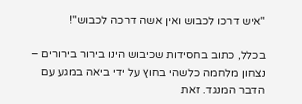"איש דרכו לכבוש ואין אשה דרכה לכבוש"!

בכלל, כתוב בחסידות שכיבוש הינו בירור בירורים – נצחון מלחמה כלשהי בחוץ על ידי ביאה במגע עם הדבר המנגד. זאת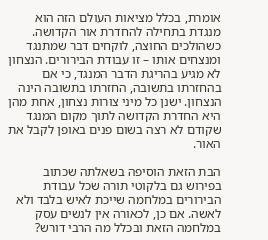אומרת, בכלל מציאות העולם הזה הוא מנגדת בתחילה להחדרת אור הקדושה. כשהולכים החוצה, לוקחים דבר שמתנגד ומנצחים אותו – זו עבודת הבירורים. הנצחון לא מגיע בהריגת הדבר המנגד, כי אם בהחזרתו בתשובה, החזרתו בתשובה הינה הנצחון. ישנן כל מיני צורות נצחון, אחת מהן היא החדרת הקדושה לתוך מקום המנגד שקודם לא רצה בשום פנים באופן לקבל את האור.

הבת הזאת הוסיפה בשאלתה שכתוב בפירוש גם בלקוטי תורה שכל עבודת הבירורים במלחמה שייכת לאיש בלבד ולא לאשה. אם כן, לכאורה אין לנשים עסק במלחמה הזאת ובכלל מה הרבי דורש?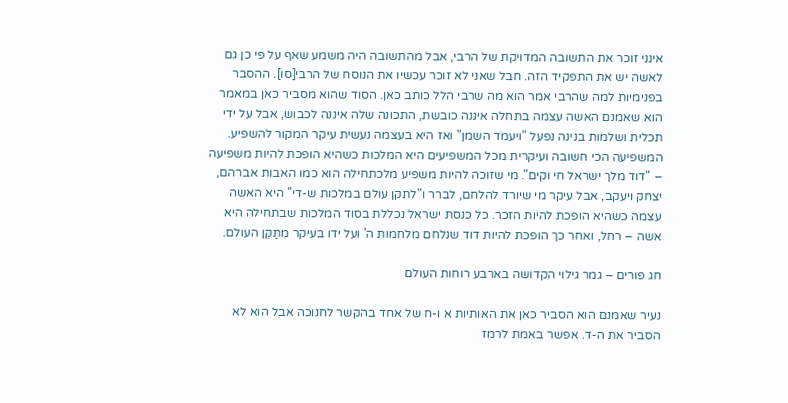אינני זוכר את התשובה המדויקת של הרבי, אבל מהתשובה היה משמע שאף על פי כן גם לאשה יש את התפקיד הזה. חבל שאני לא זוכר עכשיו את הנוסח של הרבי[סו]. ההסבר בפנימיות למה שהרבי אמר הוא מה שרבי הלל כותב כאן. הסוד שהוא מסביר כאן במאמר הוא שאמנם האשה עצמה בתחלה איננה כובשת, התכונה שלה איננה לכבוש, אבל על ידי תכלית ושלמות בנינה נפעל "ויעמֹד השמן" ואז היא בעצמה נעשית עיקר המקור להשפיע. המשפיעה הכי חשובה ועיקרית מכל המשפיעים היא המלכות כשהיא הופכת להיות משפיעה – "דוד מלך ישראל חי וקים". מי שזוכה להיות משפיע מלכתחילה הוא כמו האבות אברהם, יצחק ויעקב, אבל עיקר מי שיורד להלחם, לברר ו"לתקן עולם במלכות ש-די" היא האשה עצמה כשהיא הופכת להיות הזכר. כל כנסת ישראל נכללת בסוד המלכות שבתחילה היא אשה – רחל, ואחר כך הופכת להיות דוד שנלחם מלחמות ה' ועל ידו בעיקר מִתַּקֵּן העולם.

חג פורים – גמר גילוי הקדושה בארבע רוחות העולם

נעיר שאמנם הוא הסביר כאן את האותיות א ו-ח של אחד בהקשר לחנוכה אבל הוא לא הסביר את ה-ד. אפשר באמת לרמז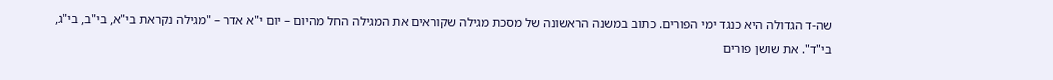שה-ד הגדולה היא כנגד ימי הפורים. כתוב במשנה הראשונה של מסכת מגילה שקוראים את המגילה החל מהיום – יום י"א אדר – "מגילה נקראת בי"א, בי"ב, בי"ג, בי"ד". את שושן פורים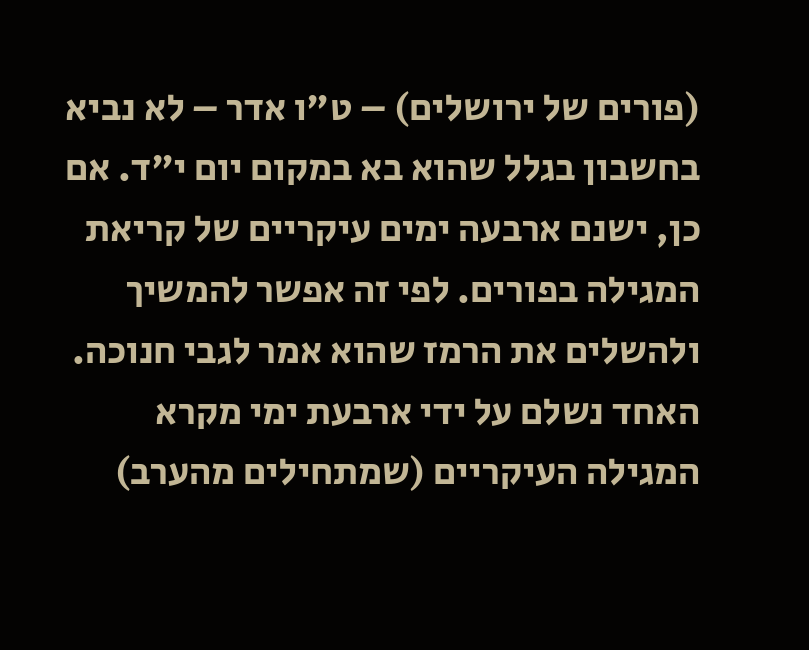(פורים של ירושלים) – ט"ו אדר – לא נביא בחשבון בגלל שהוא בא במקום יום י"ד. אם כן, ישנם ארבעה ימים עיקריים של קריאת המגילה בפורים. לפי זה אפשר להמשיך ולהשלים את הרמז שהוא אמר לגבי חנוכה. האחד נשלם על ידי ארבעת ימי מקרא המגילה העיקריים (שמתחילים מהערב)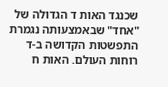שכנגד האות ד הגדולה של "אחד" שבאמצעותה נגמרת התפשטות הקדושה ב-ד רוחות העולם. האות ח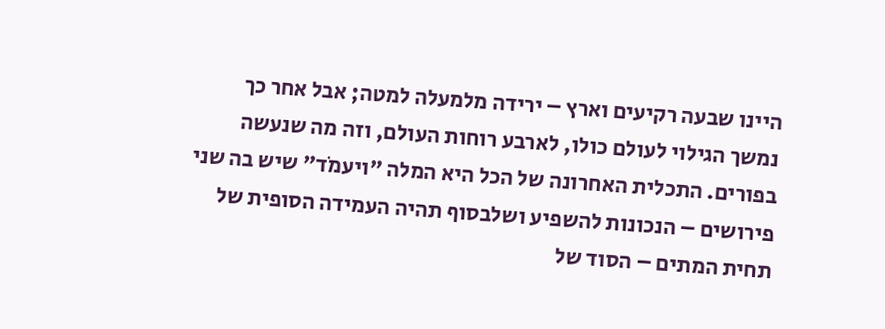היינו שבעה רקיעים וארץ – ירידה מלמעלה למטה; אבל אחר כך נמשך הגילוי לעולם כולו, לארבע רוחות העולם, וזה מה שנעשה בפורים. התכלית האחרונה של הכל היא המלה "ויעמֹד" שיש בה שני פירושים – הנכונות להשפיע ושלבסוף תהיה העמידה הסופית של תחית המתים – הסוד של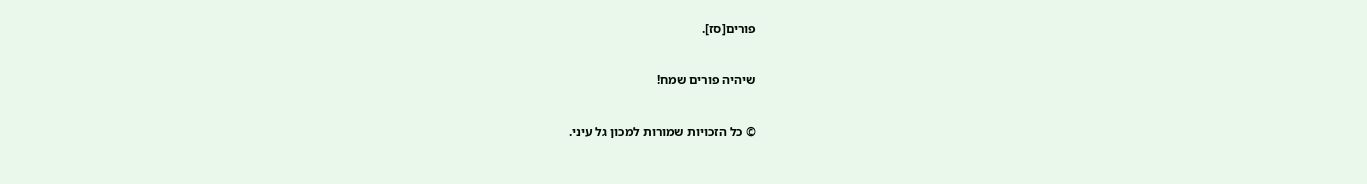פורים[סז].

שיהיה פורים שמח!

© כל הזכויות שמורות למכון גל עיני.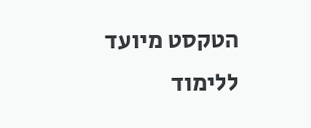הטקסט מיועד ללימוד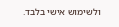ולשימוש אישי בלבד.